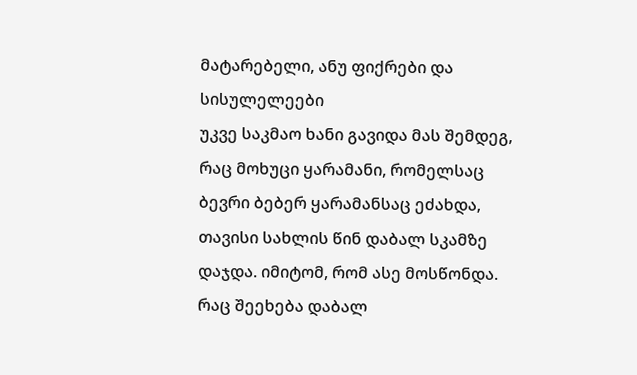მატარებელი, ანუ ფიქრები და სისულელეები
უკვე საკმაო ხანი გავიდა მას შემდეგ, რაც მოხუცი ყარამანი, რომელსაც ბევრი ბებერ ყარამანსაც ეძახდა, თავისი სახლის წინ დაბალ სკამზე დაჯდა. იმიტომ, რომ ასე მოსწონდა. რაც შეეხება დაბალ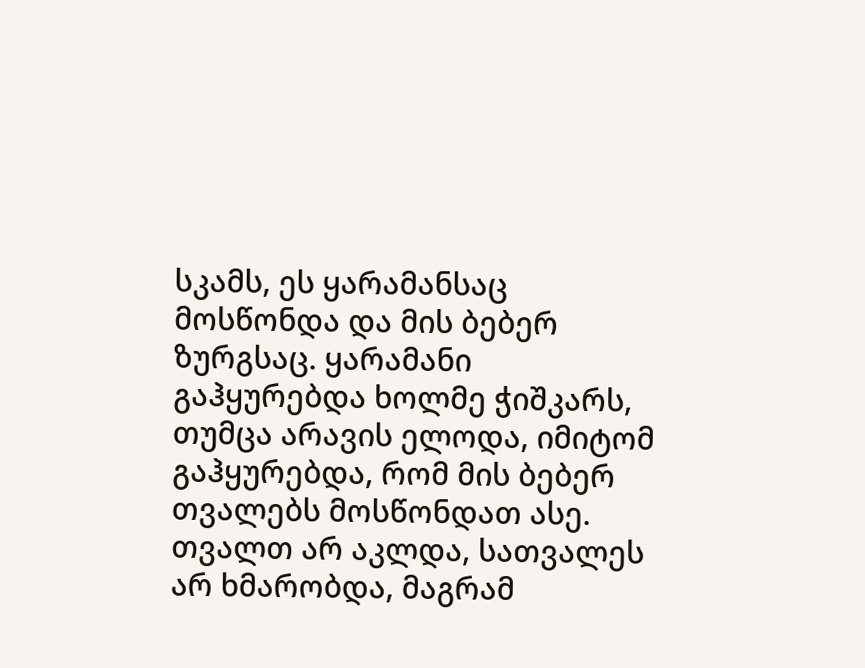სკამს, ეს ყარამანსაც მოსწონდა და მის ბებერ ზურგსაც. ყარამანი გაჰყურებდა ხოლმე ჭიშკარს, თუმცა არავის ელოდა, იმიტომ გაჰყურებდა, რომ მის ბებერ თვალებს მოსწონდათ ასე. თვალთ არ აკლდა, სათვალეს არ ხმარობდა, მაგრამ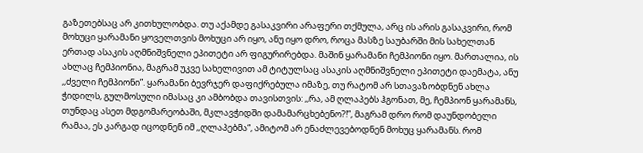გაზეთებსაც არ კითხულობდა. თუ აქამდე გასაკვირი არაფერი თქმულა, არც ის არის გასაკვირი, რომ მოხუცი ყარამანი ყოველთვის მოხუცი არ იყო, ანუ იყო დრო, როცა მასზე საუბარში მის სახელთან ერთად ასაკის აღმნიშვნელი ეპითეტი არ ფიგურირებდა. მაშინ ყარამანი ჩემპიონი იყო. მართალია, ის ახლაც ჩემპიონია, მაგრამ უკვე სახელივით ამ ტიტულსაც ასაკის აღმნიშვნელი ეპითეტი დაემატა, ანუ ,,ძველი ჩემპიონი”. ყარამანი ბევრჯერ დაფიქრებულა იმაზე, თუ რატომ არ სთავაზობდნენ ახლა ჭიდილს, გულმოსული იმასაც კი ამბობდა თავისთვის: ,,რა, ამ ღლაპებს ჰგონათ, მე, ჩემპიონ ყარამანს, თუნდაც ასეთ მდგომარეობაში, მკლავჭიდში დამამარცხებენო?!”, მაგრამ დრო რომ დაუნდობელი რამაა, ეს კარგად იცოდნენ იმ ,,ღლაპებმა“, ამიტომ არ ენაძლევებოდნენ მოხუც ყარამანს. რომ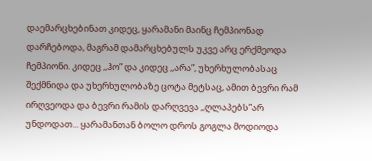დაემარცხებინათ კიდეც, ყარამანი მაინც ჩემპიონად დარჩებოდა, მაგრამ დამარცხებულს უკვე არც ერქმეოდა ჩემპიონი. კიდეც ,,ჰო” და კიდეც ,,არა”, უხერხულობასაც შექმნიდა და უხერხულობაზე ცოტა მეტსაც, ამით ბევრი რამ ირღვეოდა და ბევრი რამის დარღვევა ,,ღლაპებს”არ უნდოდათ... ყარამანთან ბოლო დროს გოგლა მოდიოდა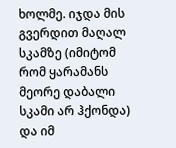ხოლმე. იჯდა მის გვერდით მაღალ სკამზე (იმიტომ რომ ყარამანს მეორე დაბალი სკამი არ ჰქონდა) და იმ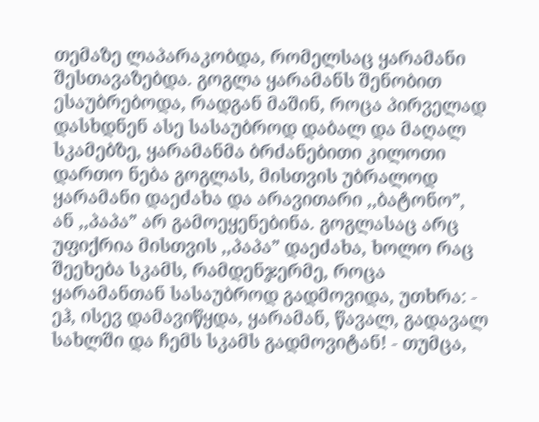თემაზე ლაპარაკობდა, რომელსაც ყარამანი შესთავაზებდა. გოგლა ყარამანს შენობით ესაუბრებოდა, რადგან მაშინ, როცა პირველად დასხდნენ ასე სასაუბროდ დაბალ და მაღალ სკამებზე, ყარამანმა ბრძანებითი კილოთი დართო ნება გოგლას, მისთვის უბრალოდ ყარამანი დაეძახა და არავითარი ,,ბატონო”, ან ,,პაპა” არ გამოეყენებინა. გოგლასაც არც უფიქრია მისთვის ,,პაპა” დაეძახა, ხოლო რაც შეეხება სკამს, რამდენჯერმე, როცა ყარამანთან სასაუბროდ გადმოვიდა, უთხრა: - ეჰ, ისევ დამავიწყდა, ყარამან, წავალ, გადავალ სახლში და ჩემს სკამს გადმოვიტან! - თუმცა,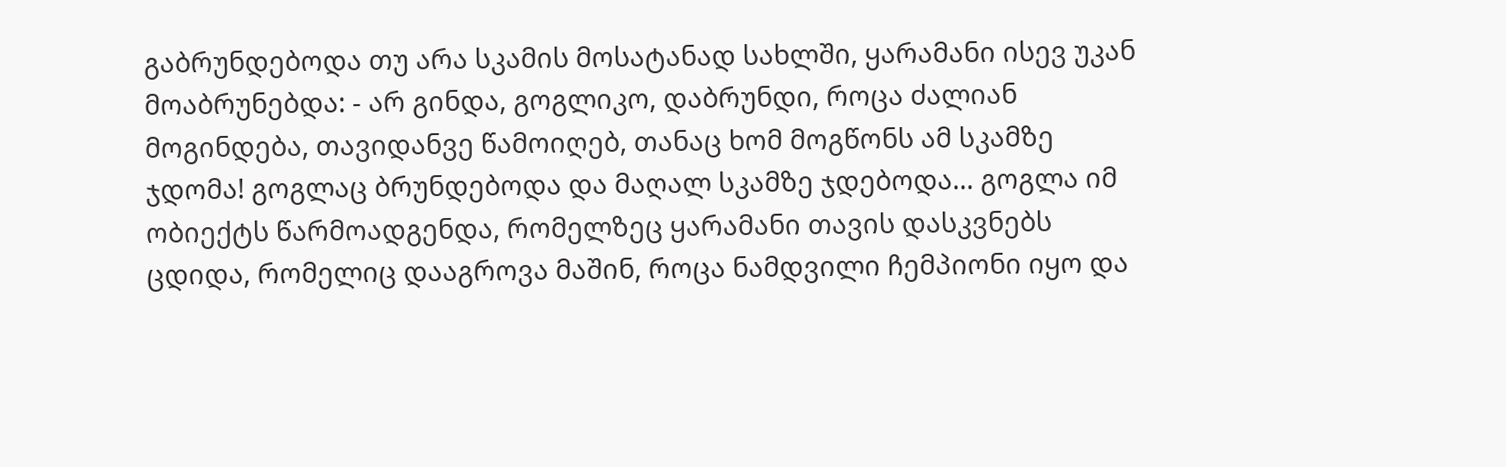გაბრუნდებოდა თუ არა სკამის მოსატანად სახლში, ყარამანი ისევ უკან მოაბრუნებდა: - არ გინდა, გოგლიკო, დაბრუნდი, როცა ძალიან მოგინდება, თავიდანვე წამოიღებ, თანაც ხომ მოგწონს ამ სკამზე ჯდომა! გოგლაც ბრუნდებოდა და მაღალ სკამზე ჯდებოდა... გოგლა იმ ობიექტს წარმოადგენდა, რომელზეც ყარამანი თავის დასკვნებს ცდიდა, რომელიც დააგროვა მაშინ, როცა ნამდვილი ჩემპიონი იყო და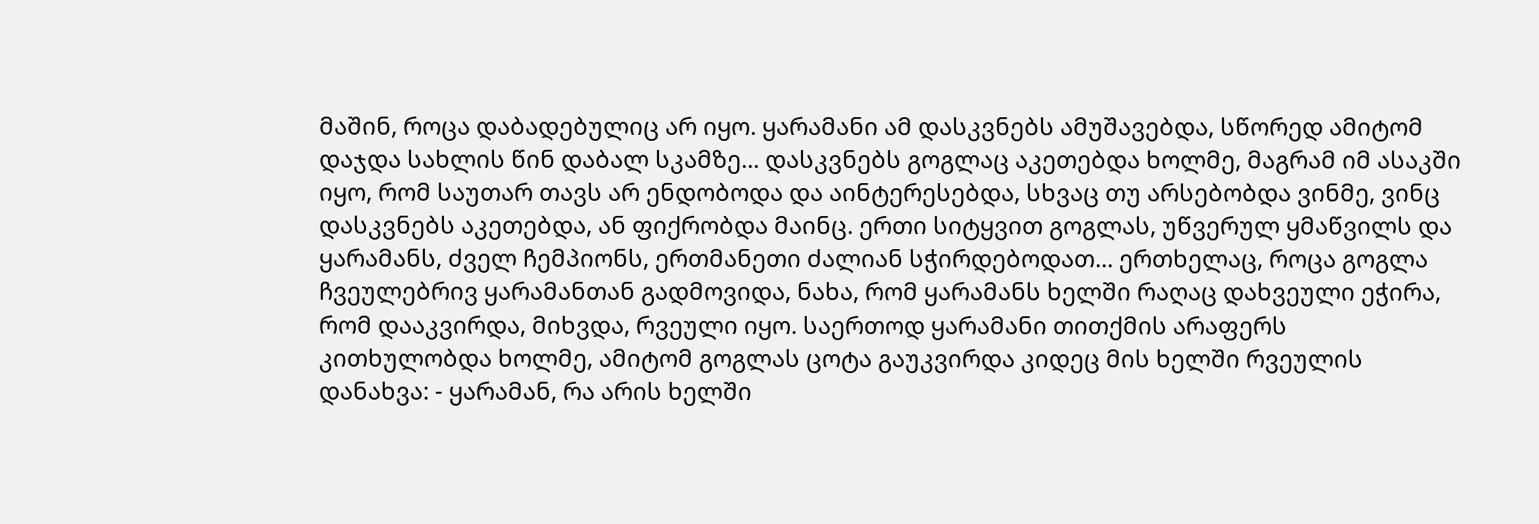მაშინ, როცა დაბადებულიც არ იყო. ყარამანი ამ დასკვნებს ამუშავებდა, სწორედ ამიტომ დაჯდა სახლის წინ დაბალ სკამზე... დასკვნებს გოგლაც აკეთებდა ხოლმე, მაგრამ იმ ასაკში იყო, რომ საუთარ თავს არ ენდობოდა და აინტერესებდა, სხვაც თუ არსებობდა ვინმე, ვინც დასკვნებს აკეთებდა, ან ფიქრობდა მაინც. ერთი სიტყვით გოგლას, უწვერულ ყმაწვილს და ყარამანს, ძველ ჩემპიონს, ერთმანეთი ძალიან სჭირდებოდათ... ერთხელაც, როცა გოგლა ჩვეულებრივ ყარამანთან გადმოვიდა, ნახა, რომ ყარამანს ხელში რაღაც დახვეული ეჭირა, რომ დააკვირდა, მიხვდა, რვეული იყო. საერთოდ ყარამანი თითქმის არაფერს კითხულობდა ხოლმე, ამიტომ გოგლას ცოტა გაუკვირდა კიდეც მის ხელში რვეულის დანახვა: - ყარამან, რა არის ხელში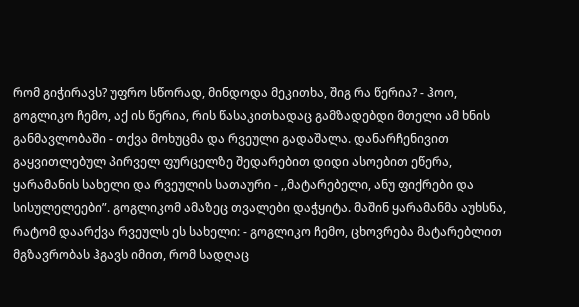რომ გიჭირავს? უფრო სწორად, მინდოდა მეკითხა, შიგ რა წერია? - ჰოო, გოგლიკო ჩემო, აქ ის წერია, რის წასაკითხადაც გამზადებდი მთელი ამ ხნის განმავლობაში - თქვა მოხუცმა და რვეული გადაშალა. დანარჩენივით გაყვითლებულ პირველ ფურცელზე შედარებით დიდი ასოებით ეწერა, ყარამანის სახელი და რვეულის სათაური - ,,მატარებელი, ანუ ფიქრები და სისულელეები”. გოგლიკომ ამაზეც თვალები დაჭყიტა. მაშინ ყარამანმა აუხსნა, რატომ დაარქვა რვეულს ეს სახელი: - გოგლიკო ჩემო, ცხოვრება მატარებლით მგზავრობას ჰგავს იმით, რომ სადღაც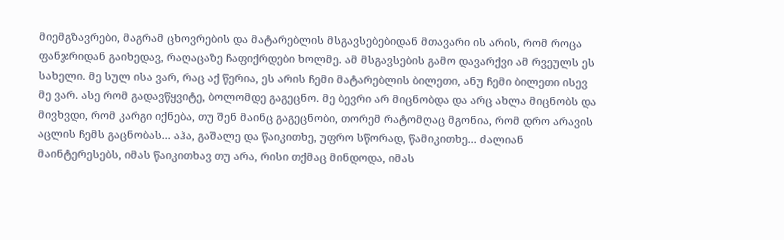მიემგზავრები, მაგრამ ცხოვრების და მატარებლის მსგავსებებიდან მთავარი ის არის, რომ როცა ფანჯრიდან გაიხედავ, რაღაცაზე ჩაფიქრდები ხოლმე. ამ მსგავსების გამო დავარქვი ამ რვეულს ეს სახელი. მე სულ ისა ვარ, რაც აქ წერია, ეს არის ჩემი მატარებლის ბილეთი, ანუ ჩემი ბილეთი ისევ მე ვარ. ასე რომ გადავწყვიტე, ბოლომდე გაგეცნო. მე ბევრი არ მიცნობდა და არც ახლა მიცნობს და მივხვდი, რომ კარგი იქნება, თუ შენ მაინც გაგეცნობი, თორემ რატომღაც მგონია, რომ დრო არავის აცლის ჩემს გაცნობას... აჰა, გაშალე და წაიკითხე, უფრო სწორად, წამიკითხე... ძალიან მაინტერესებს, იმას წაიკითხავ თუ არა, რისი თქმაც მინდოდა, იმას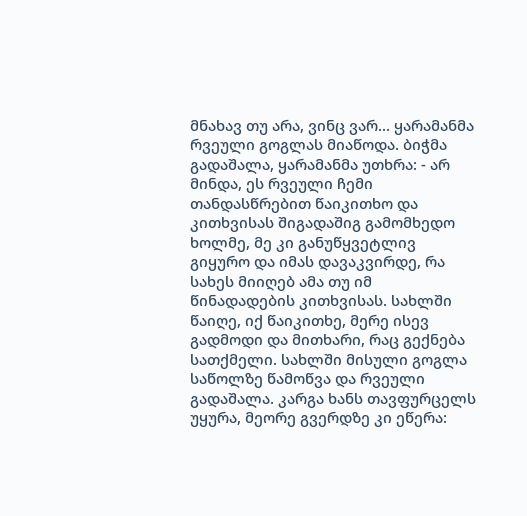მნახავ თუ არა, ვინც ვარ... ყარამანმა რვეული გოგლას მიაწოდა. ბიჭმა გადაშალა, ყარამანმა უთხრა: - არ მინდა, ეს რვეული ჩემი თანდასწრებით წაიკითხო და კითხვისას შიგადაშიგ გამომხედო ხოლმე, მე კი განუწყვეტლივ გიყურო და იმას დავაკვირდე, რა სახეს მიიღებ ამა თუ იმ წინადადების კითხვისას. სახლში წაიღე, იქ წაიკითხე, მერე ისევ გადმოდი და მითხარი, რაც გექნება სათქმელი. სახლში მისული გოგლა საწოლზე წამოწვა და რვეული გადაშალა. კარგა ხანს თავფურცელს უყურა, მეორე გვერდზე კი ეწერა: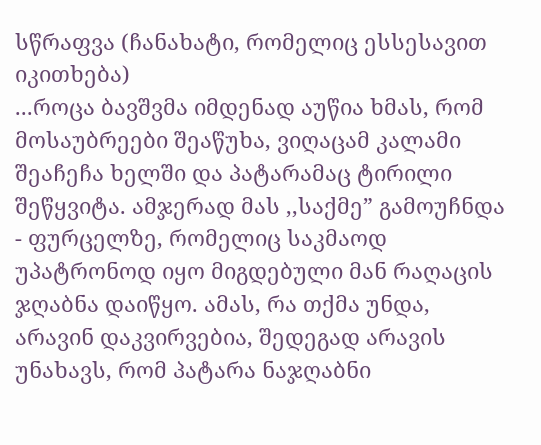სწრაფვა (ჩანახატი, რომელიც ესსესავით იკითხება)
...როცა ბავშვმა იმდენად აუწია ხმას, რომ მოსაუბრეები შეაწუხა, ვიღაცამ კალამი შეაჩეჩა ხელში და პატარამაც ტირილი შეწყვიტა. ამჯერად მას ,,საქმე” გამოუჩნდა - ფურცელზე, რომელიც საკმაოდ უპატრონოდ იყო მიგდებული მან რაღაცის ჯღაბნა დაიწყო. ამას, რა თქმა უნდა, არავინ დაკვირვებია, შედეგად არავის უნახავს, რომ პატარა ნაჯღაბნი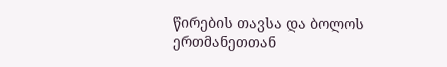წირების თავსა და ბოლოს ერთმანეთთან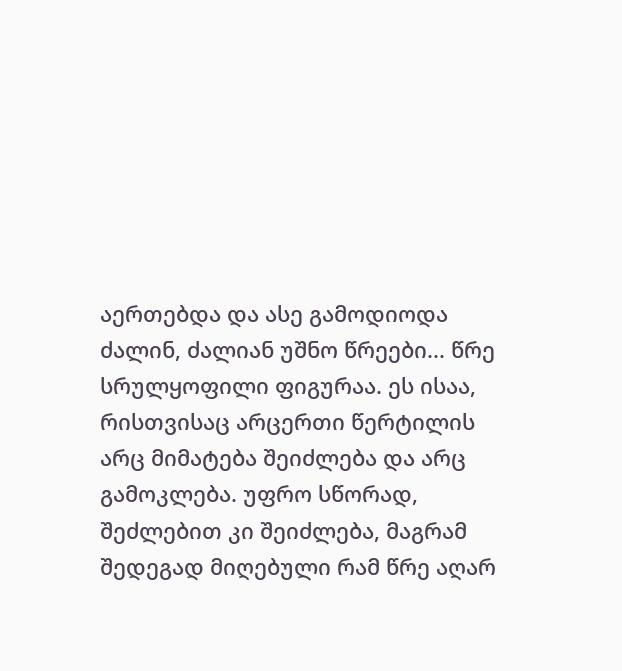აერთებდა და ასე გამოდიოდა ძალინ, ძალიან უშნო წრეები... წრე სრულყოფილი ფიგურაა. ეს ისაა, რისთვისაც არცერთი წერტილის არც მიმატება შეიძლება და არც გამოკლება. უფრო სწორად, შეძლებით კი შეიძლება, მაგრამ შედეგად მიღებული რამ წრე აღარ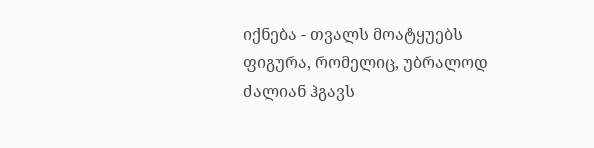იქნება - თვალს მოატყუებს ფიგურა, რომელიც, უბრალოდ ძალიან ჰგავს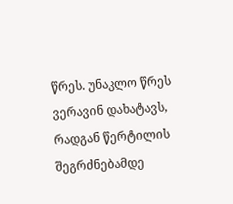წრეს. უნაკლო წრეს ვერავინ დახატავს, რადგან წერტილის შეგრძნებამდე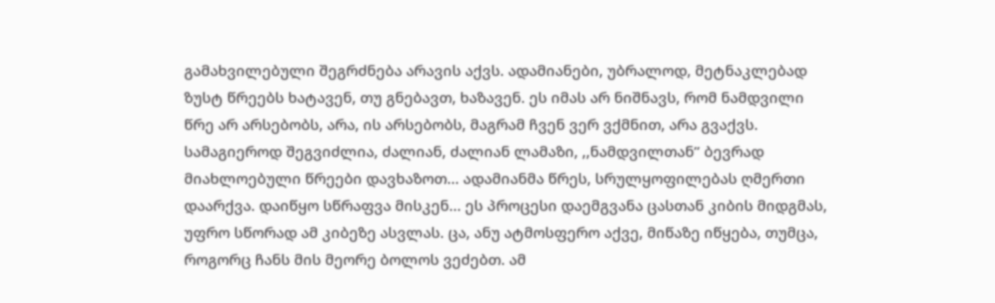გამახვილებული შეგრძნება არავის აქვს. ადამიანები, უბრალოდ, მეტნაკლებად ზუსტ წრეებს ხატავენ, თუ გნებავთ, ხაზავენ. ეს იმას არ ნიშნავს, რომ ნამდვილი წრე არ არსებობს, არა, ის არსებობს, მაგრამ ჩვენ ვერ ვქმნით, არა გვაქვს. სამაგიეროდ შეგვიძლია, ძალიან, ძალიან ლამაზი, ,,ნამდვილთან” ბევრად მიახლოებული წრეები დავხაზოთ... ადამიანმა წრეს, სრულყოფილებას ღმერთი დაარქვა. დაიწყო სწრაფვა მისკენ... ეს პროცესი დაემგვანა ცასთან კიბის მიდგმას, უფრო სწორად ამ კიბეზე ასვლას. ცა, ანუ ატმოსფერო აქვე, მიწაზე იწყება, თუმცა, როგორც ჩანს მის მეორე ბოლოს ვეძებთ. ამ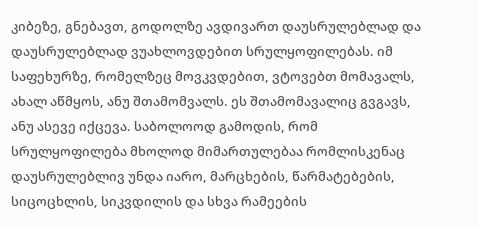კიბეზე, გნებავთ, გოდოლზე ავდივართ დაუსრულებლად და დაუსრულებლად ვუახლოვდებით სრულყოფილებას. იმ საფეხურზე, რომელზეც მოვკვდებით, ვტოვებთ მომავალს, ახალ აწმყოს, ანუ შთამომვალს. ეს შთამომავალიც გვგავს, ანუ ასევე იქცევა. საბოლოოდ გამოდის, რომ სრულყოფილება მხოლოდ მიმართულებაა რომლისკენაც დაუსრულებლივ უნდა იარო, მარცხების, წარმატებების, სიცოცხლის, სიკვდილის და სხვა რამეების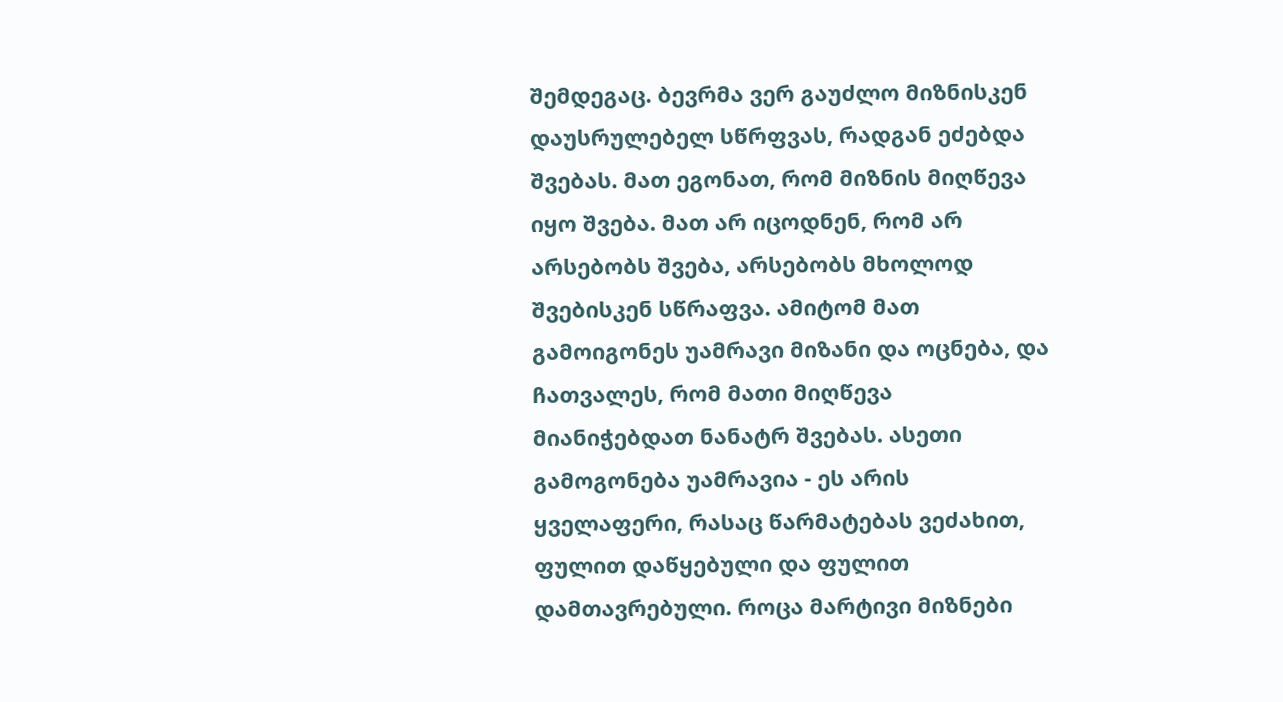შემდეგაც. ბევრმა ვერ გაუძლო მიზნისკენ დაუსრულებელ სწრფვას, რადგან ეძებდა შვებას. მათ ეგონათ, რომ მიზნის მიღწევა იყო შვება. მათ არ იცოდნენ, რომ არ არსებობს შვება, არსებობს მხოლოდ შვებისკენ სწრაფვა. ამიტომ მათ გამოიგონეს უამრავი მიზანი და ოცნება, და ჩათვალეს, რომ მათი მიღწევა მიანიჭებდათ ნანატრ შვებას. ასეთი გამოგონება უამრავია - ეს არის ყველაფერი, რასაც წარმატებას ვეძახით, ფულით დაწყებული და ფულით დამთავრებული. როცა მარტივი მიზნები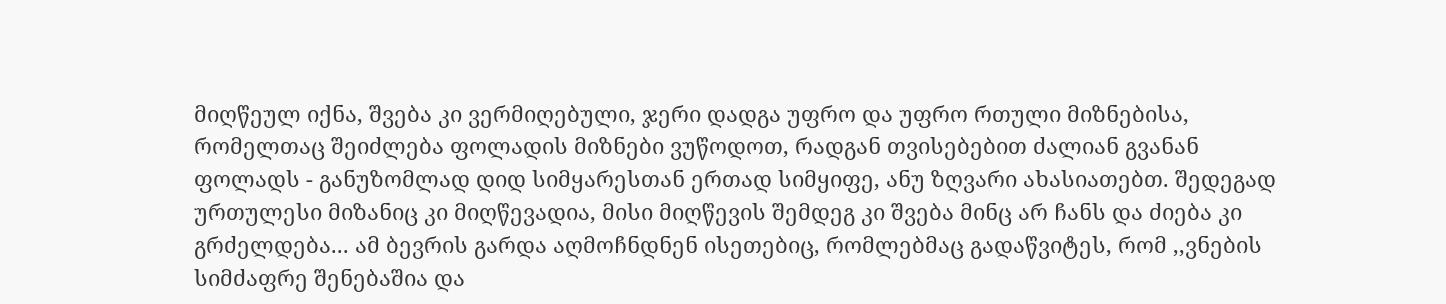მიღწეულ იქნა, შვება კი ვერმიღებული, ჯერი დადგა უფრო და უფრო რთული მიზნებისა, რომელთაც შეიძლება ფოლადის მიზნები ვუწოდოთ, რადგან თვისებებით ძალიან გვანან ფოლადს - განუზომლად დიდ სიმყარესთან ერთად სიმყიფე, ანუ ზღვარი ახასიათებთ. შედეგად ურთულესი მიზანიც კი მიღწევადია, მისი მიღწევის შემდეგ კი შვება მინც არ ჩანს და ძიება კი გრძელდება... ამ ბევრის გარდა აღმოჩნდნენ ისეთებიც, რომლებმაც გადაწვიტეს, რომ ,,ვნების სიმძაფრე შენებაშია და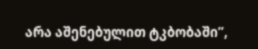არა აშენებულით ტკბობაში”,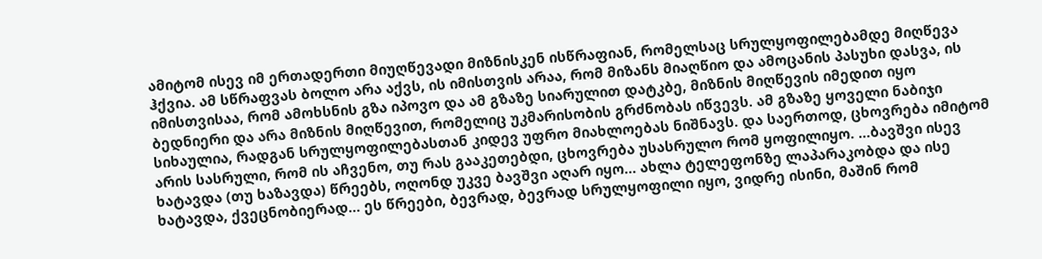ამიტომ ისევ იმ ერთადერთი მიუღწევადი მიზნისკენ ისწრაფიან, რომელსაც სრულყოფილებამდე მიღწევა ჰქვია. ამ სწრაფვას ბოლო არა აქვს, ის იმისთვის არაა, რომ მიზანს მიაღწიო და ამოცანის პასუხი დასვა, ის იმისთვისაა, რომ ამოხსნის გზა იპოვო და ამ გზაზე სიარულით დატკბე, მიზნის მიღწევის იმედით იყო ბედნიერი და არა მიზნის მიღწევით, რომელიც უკმარისობის გრძნობას იწვევს. ამ გზაზე ყოველი ნაბიჯი სიხაულია, რადგან სრულყოფილებასთან კიდევ უფრო მიახლოებას ნიშნავს. და საერთოდ, ცხოვრება იმიტომ არის სასრული, რომ ის აჩვენო, თუ რას გააკეთებდი, ცხოვრება უსასრულო რომ ყოფილიყო. ...ბავშვი ისევ ხატავდა (თუ ხაზავდა) წრეებს, ოღონდ უკვე ბავშვი აღარ იყო... ახლა ტელეფონზე ლაპარაკობდა და ისე ხატავდა, ქვეცნობიერად... ეს წრეები, ბევრად, ბევრად სრულყოფილი იყო, ვიდრე ისინი, მაშინ რომ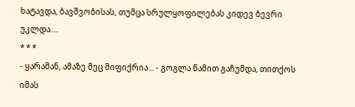ხატავდა, ბავშვობისას, თუმცა სრულყოფილებას კიდევ ბევრი უკლდა....
* * *
- ყარამან, ამაზე მეც მიფიქრია... - გოგლა წამით გაჩუმდა, თითქოს იმას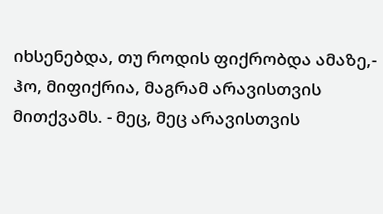იხსენებდა, თუ როდის ფიქრობდა ამაზე,- ჰო, მიფიქრია, მაგრამ არავისთვის მითქვამს. - მეც, მეც არავისთვის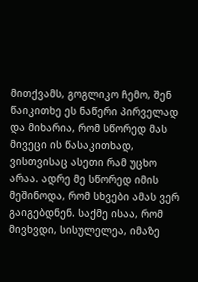მითქვამს, გოგლიკო ჩემო, შენ წაიკითხე ეს ნაწერი პირველად და მიხარია, რომ სწორედ მას მივეცი ის წასაკითხად, ვისთვისაც ასეთი რამ უცხო არაა. ადრე მე სწორედ იმის მეშინოდა, რომ სხვები ამას ვერ გაიგებდნენ. საქმე ისაა, რომ მივხვდი, სისულელეა, იმაზე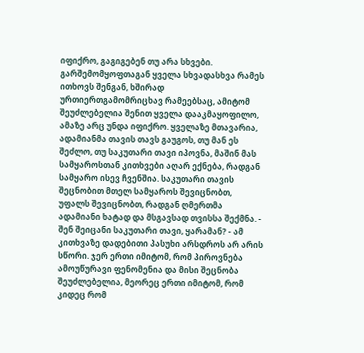იფიქრო, გაგიგებენ თუ არა სხვები. გარშემომყოფთაგან ყველა სხვადასხვა რამეს ითხოვს შენგან, ხშირად ურთიერთგამომრიცხავ რამეებსაც, ამიტომ შეუძლებელია შენით ყველა დააკმაყოფილო, ამაზე არც უნდა იფიქრო. ყველაზე მთავარია, ადამიანმა თავის თავს გაუგოს, თუ მან ეს შეძლო, თუ საკუთარი თავი იპოვნა, მაშინ მას სამყაროსთან კითხვები აღარ ექნება, რადგან სამყარო ისევ ჩვენშია. საკუთარი თავის შეცნობით მთელ სამყაროს შევიცნობთ, უფალს შევიცნობთ, რადგან ღმერთმა ადამიანი ხატად და მსგავსად თვისსა შექმნა. - შენ შეიცანი საკუთარი თავი, ყარამან? - ამ კითხვაზე დადებითი პასუხი არსდროს არ არის სწორი. ჯერ ერთი იმიტომ, რომ პიროვნება ამოუწურავი ფენომენია და მისი შეცნობა შეუძლებელია, მეორეც ერთი იმიტომ, რომ კიდეც რომ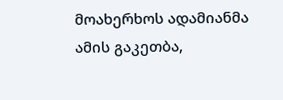მოახერხოს ადამიანმა ამის გაკეთბა,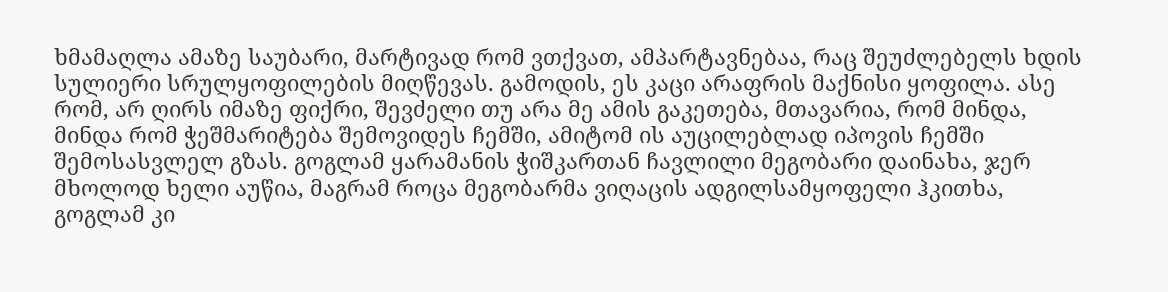ხმამაღლა ამაზე საუბარი, მარტივად რომ ვთქვათ, ამპარტავნებაა, რაც შეუძლებელს ხდის სულიერი სრულყოფილების მიღწევას. გამოდის, ეს კაცი არაფრის მაქნისი ყოფილა. ასე რომ, არ ღირს იმაზე ფიქრი, შევძელი თუ არა მე ამის გაკეთება, მთავარია, რომ მინდა, მინდა რომ ჭეშმარიტება შემოვიდეს ჩემში, ამიტომ ის აუცილებლად იპოვის ჩემში შემოსასვლელ გზას. გოგლამ ყარამანის ჭიშკართან ჩავლილი მეგობარი დაინახა, ჯერ მხოლოდ ხელი აუწია, მაგრამ როცა მეგობარმა ვიღაცის ადგილსამყოფელი ჰკითხა, გოგლამ კი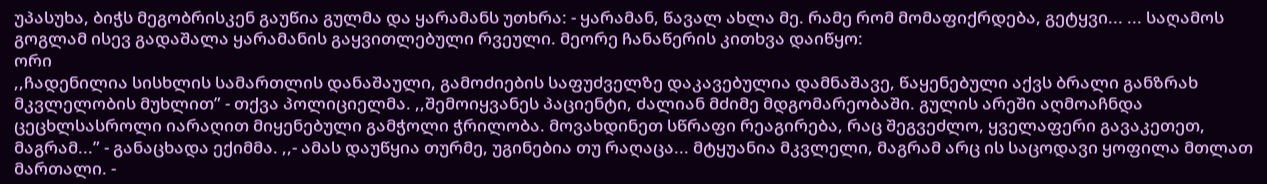უპასუხა, ბიჭს მეგობრისკენ გაუწია გულმა და ყარამანს უთხრა: - ყარამან, წავალ ახლა მე. რამე რომ მომაფიქრდება, გეტყვი... ... საღამოს გოგლამ ისევ გადაშალა ყარამანის გაყვითლებული რვეული. მეორე ჩანაწერის კითხვა დაიწყო:
ორი
,,ჩადენილია სისხლის სამართლის დანაშაული, გამოძიების საფუძველზე დაკავებულია დამნაშავე, წაყენებული აქვს ბრალი განზრახ მკვლელობის მუხლით” - თქვა პოლიციელმა. ,,შემოიყვანეს პაციენტი, ძალიან მძიმე მდგომარეობაში. გულის არეში აღმოაჩნდა ცეცხლსასროლი იარაღით მიყენებული გამჭოლი ჭრილობა. მოვახდინეთ სწრაფი რეაგირება, რაც შეგვეძლო, ყველაფერი გავაკეთეთ, მაგრამ...” - განაცხადა ექიმმა. ,,- ამას დაუწყია თურმე, უგინებია თუ რაღაცა... მტყუანია მკვლელი, მაგრამ არც ის საცოდავი ყოფილა მთლათ მართალი. -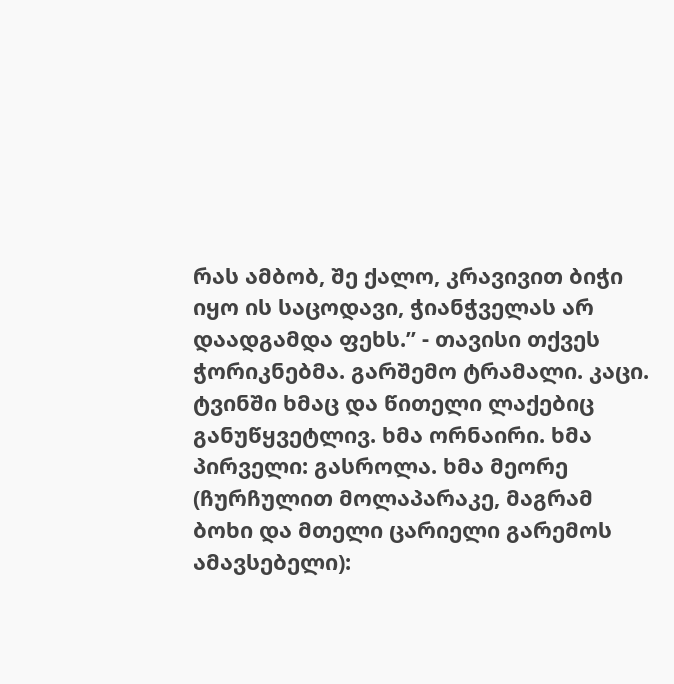რას ამბობ, შე ქალო, კრავივით ბიჭი იყო ის საცოდავი, ჭიანჭველას არ დაადგამდა ფეხს.” - თავისი თქვეს ჭორიკნებმა. გარშემო ტრამალი. კაცი. ტვინში ხმაც და წითელი ლაქებიც განუწყვეტლივ. ხმა ორნაირი. ხმა პირველი: გასროლა. ხმა მეორე (ჩურჩულით მოლაპარაკე, მაგრამ ბოხი და მთელი ცარიელი გარემოს ამავსებელი):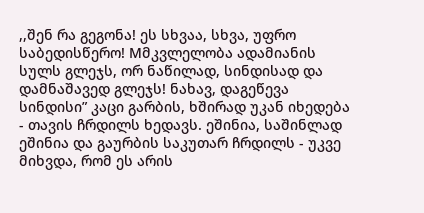,,შენ რა გეგონა! ეს სხვაა, სხვა, უფრო საბედისწერო! Mმკვლელობა ადამიანის სულს გლეჯს, ორ ნაწილად, სინდისად და დამნაშავედ გლეჯს! ნახავ, დაგეწევა სინდისი” კაცი გარბის, ხშირად უკან იხედება - თავის ჩრდილს ხედავს. ეშინია, საშინლად ეშინია და გაურბის საკუთარ ჩრდილს - უკვე მიხვდა, რომ ეს არის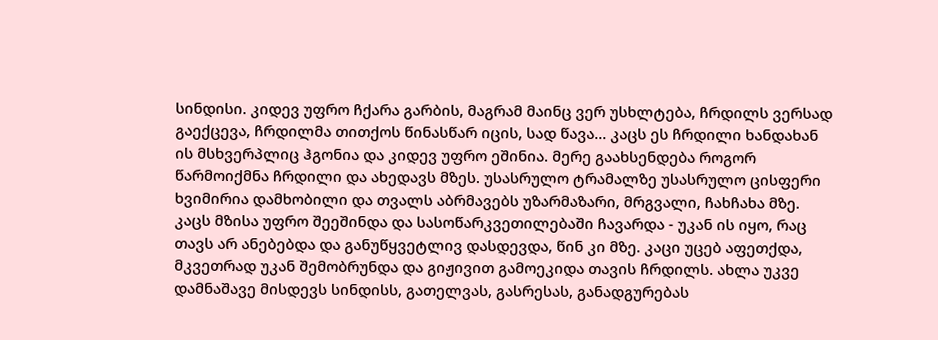სინდისი. კიდევ უფრო ჩქარა გარბის, მაგრამ მაინც ვერ უსხლტება, ჩრდილს ვერსად გაექცევა, ჩრდილმა თითქოს წინასწარ იცის, სად წავა... კაცს ეს ჩრდილი ხანდახან ის მსხვერპლიც ჰგონია და კიდევ უფრო ეშინია. მერე გაახსენდება როგორ წარმოიქმნა ჩრდილი და ახედავს მზეს. უსასრულო ტრამალზე უსასრულო ცისფერი ხვიმირია დამხობილი და თვალს აბრმავებს უზარმაზარი, მრგვალი, ჩახჩახა მზე. კაცს მზისა უფრო შეეშინდა და სასოწარკვეთილებაში ჩავარდა - უკან ის იყო, რაც თავს არ ანებებდა და განუწყვეტლივ დასდევდა, წინ კი მზე. კაცი უცებ აფეთქდა, მკვეთრად უკან შემობრუნდა და გიჟივით გამოეკიდა თავის ჩრდილს. ახლა უკვე დამნაშავე მისდევს სინდისს, გათელვას, გასრესას, განადგურებას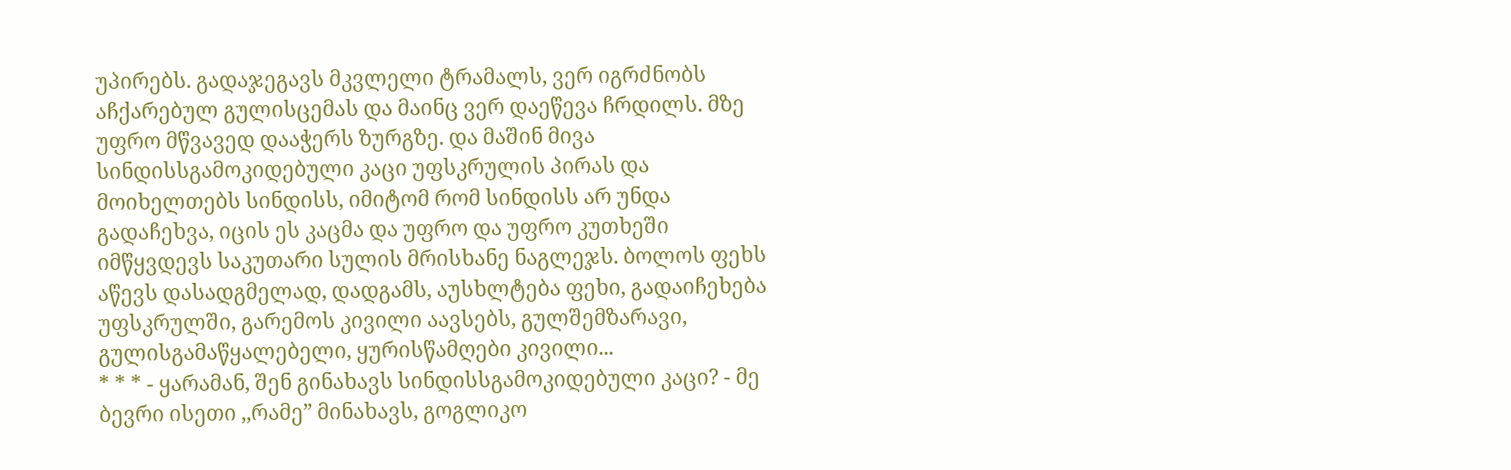უპირებს. გადაჯეგავს მკვლელი ტრამალს, ვერ იგრძნობს აჩქარებულ გულისცემას და მაინც ვერ დაეწევა ჩრდილს. მზე უფრო მწვავედ დააჭერს ზურგზე. და მაშინ მივა სინდისსგამოკიდებული კაცი უფსკრულის პირას და მოიხელთებს სინდისს, იმიტომ რომ სინდისს არ უნდა გადაჩეხვა, იცის ეს კაცმა და უფრო და უფრო კუთხეში იმწყვდევს საკუთარი სულის მრისხანე ნაგლეჯს. ბოლოს ფეხს აწევს დასადგმელად, დადგამს, აუსხლტება ფეხი, გადაიჩეხება უფსკრულში, გარემოს კივილი აავსებს, გულშემზარავი, გულისგამაწყალებელი, ყურისწამღები კივილი...
* * * - ყარამან, შენ გინახავს სინდისსგამოკიდებული კაცი? - მე ბევრი ისეთი ,,რამე” მინახავს, გოგლიკო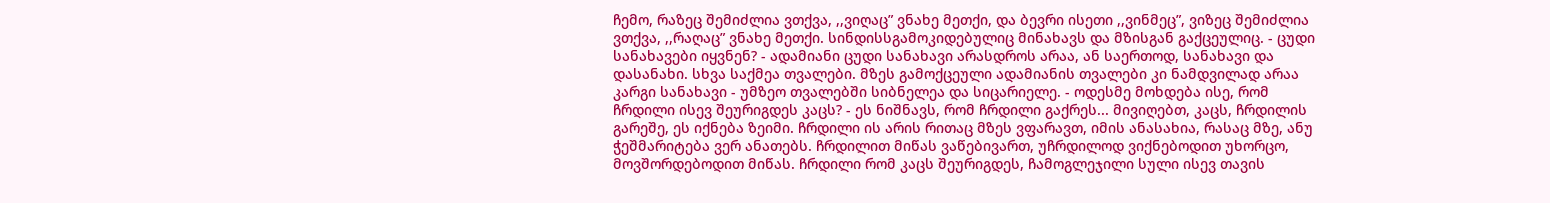ჩემო, რაზეც შემიძლია ვთქვა, ,,ვიღაც” ვნახე მეთქი, და ბევრი ისეთი ,,ვინმეც”, ვიზეც შემიძლია ვთქვა, ,,რაღაც” ვნახე მეთქი. სინდისსგამოკიდებულიც მინახავს და მზისგან გაქცეულიც. - ცუდი სანახავები იყვნენ? - ადამიანი ცუდი სანახავი არასდროს არაა, ან საერთოდ, სანახავი და დასანახი. სხვა საქმეა თვალები. მზეს გამოქცეული ადამიანის თვალები კი ნამდვილად არაა კარგი სანახავი - უმზეო თვალებში სიბნელეა და სიცარიელე. - ოდესმე მოხდება ისე, რომ ჩრდილი ისევ შეურიგდეს კაცს? - ეს ნიშნავს, რომ ჩრდილი გაქრეს... მივიღებთ, კაცს, ჩრდილის გარეშე, ეს იქნება ზეიმი. ჩრდილი ის არის რითაც მზეს ვფარავთ, იმის ანასახია, რასაც მზე, ანუ ჭეშმარიტება ვერ ანათებს. ჩრდილით მიწას ვაწებივართ, უჩრდილოდ ვიქნებოდით უხორცო, მოვშორდებოდით მიწას. ჩრდილი რომ კაცს შეურიგდეს, ჩამოგლეჯილი სული ისევ თავის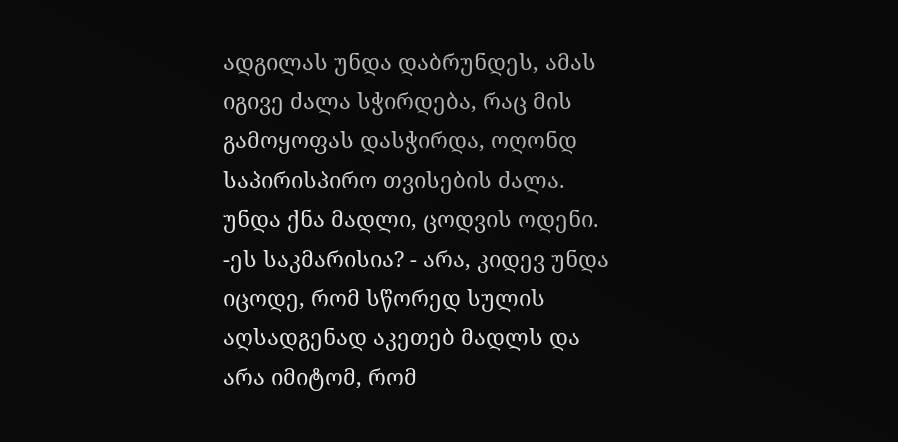ადგილას უნდა დაბრუნდეს, ამას იგივე ძალა სჭირდება, რაც მის გამოყოფას დასჭირდა, ოღონდ საპირისპირო თვისების ძალა. უნდა ქნა მადლი, ცოდვის ოდენი. -ეს საკმარისია? - არა, კიდევ უნდა იცოდე, რომ სწორედ სულის აღსადგენად აკეთებ მადლს და არა იმიტომ, რომ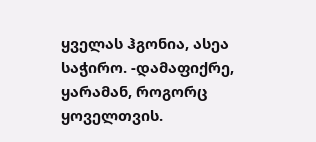ყველას ჰგონია, ასეა საჭირო. -დამაფიქრე, ყარამან, როგორც ყოველთვის.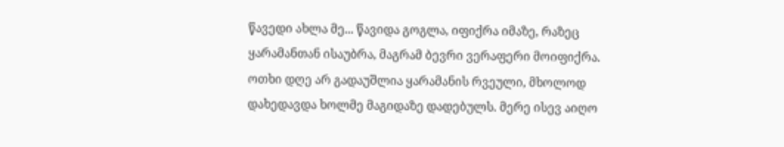წავედი ახლა მე... წავიდა გოგლა, იფიქრა იმაზე, რაზეც ყარამანთან ისაუბრა, მაგრამ ბევრი ვერაფერი მოიფიქრა. ოთხი დღე არ გადაუშლია ყარამანის რვეული, მხოლოდ დახედავდა ხოლმე მაგიდაზე დადებულს. მერე ისევ აიღო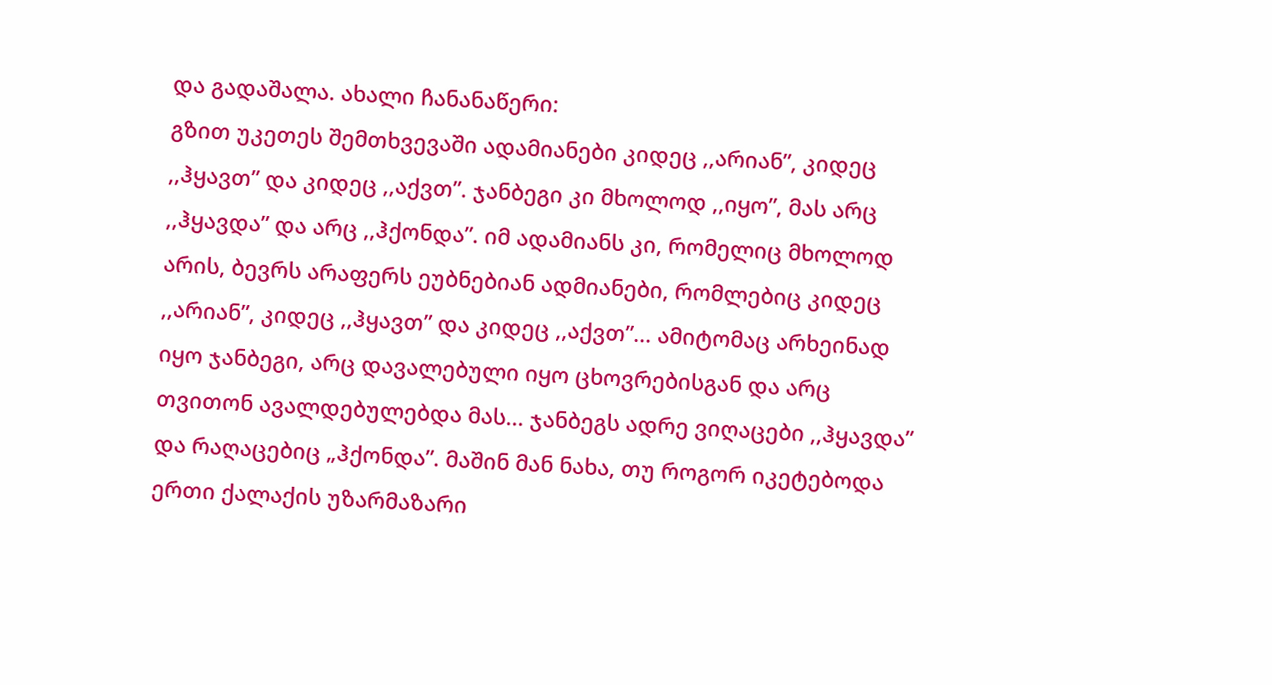და გადაშალა. ახალი ჩანანაწერი:
გზით უკეთეს შემთხვევაში ადამიანები კიდეც ,,არიან”, კიდეც ,,ჰყავთ” და კიდეც ,,აქვთ”. ჯანბეგი კი მხოლოდ ,,იყო”, მას არც ,,ჰყავდა” და არც ,,ჰქონდა”. იმ ადამიანს კი, რომელიც მხოლოდ არის, ბევრს არაფერს ეუბნებიან ადმიანები, რომლებიც კიდეც ,,არიან”, კიდეც ,,ჰყავთ” და კიდეც ,,აქვთ”... ამიტომაც არხეინად იყო ჯანბეგი, არც დავალებული იყო ცხოვრებისგან და არც თვითონ ავალდებულებდა მას... ჯანბეგს ადრე ვიღაცები ,,ჰყავდა” და რაღაცებიც „ჰქონდა”. მაშინ მან ნახა, თუ როგორ იკეტებოდა ერთი ქალაქის უზარმაზარი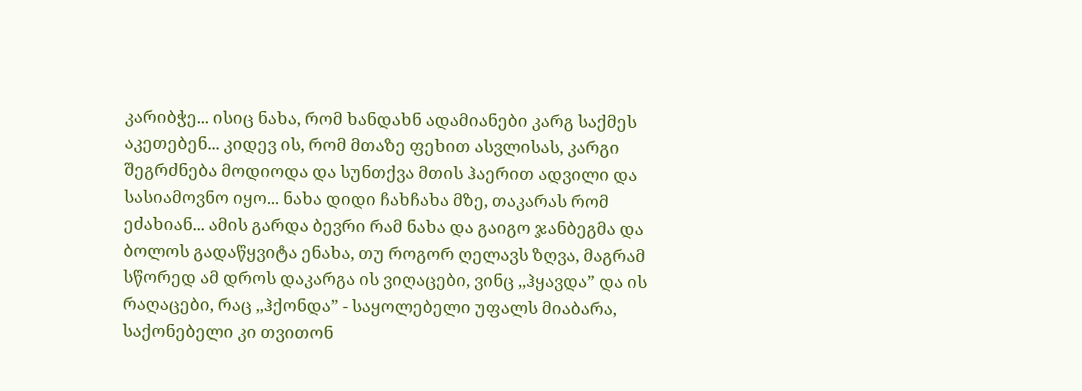კარიბჭე... ისიც ნახა, რომ ხანდახნ ადამიანები კარგ საქმეს აკეთებენ... კიდევ ის, რომ მთაზე ფეხით ასვლისას, კარგი შეგრძნება მოდიოდა და სუნთქვა მთის ჰაერით ადვილი და სასიამოვნო იყო... ნახა დიდი ჩახჩახა მზე, თაკარას რომ ეძახიან... ამის გარდა ბევრი რამ ნახა და გაიგო ჯანბეგმა და ბოლოს გადაწყვიტა ენახა, თუ როგორ ღელავს ზღვა, მაგრამ სწორედ ამ დროს დაკარგა ის ვიღაცები, ვინც ,,ჰყავდა” და ის რაღაცები, რაც ,,ჰქონდა” - საყოლებელი უფალს მიაბარა, საქონებელი კი თვითონ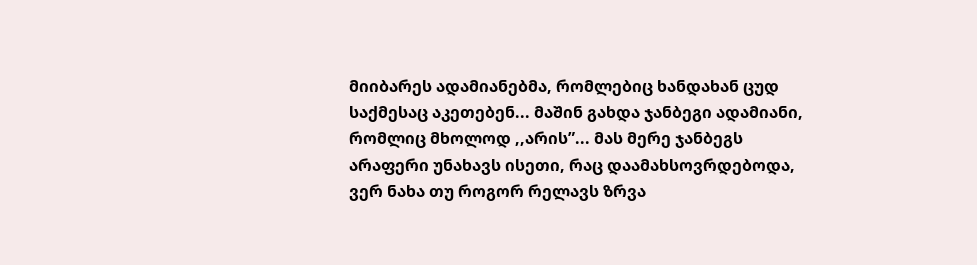მიიბარეს ადამიანებმა, რომლებიც ხანდახან ცუდ საქმესაც აკეთებენ... მაშინ გახდა ჯანბეგი ადამიანი, რომლიც მხოლოდ ,,არის”... მას მერე ჯანბეგს არაფერი უნახავს ისეთი, რაც დაამახსოვრდებოდა, ვერ ნახა თუ როგორ რელავს ზრვა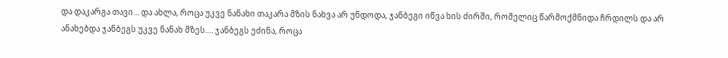და დაკარგა თავი… და ახლა, როცა უკვე ნანახი თაკარა მზის ნახვა არ უნდოდა, ჯანბეგი იწვა ხის ძირში, რომელიც წარმოქმნიდა ჩრდილს და არ ანახებდა ჯანბეგს უკვე ნანახ მზეს.… ჯანბეგს ეძინა, როცა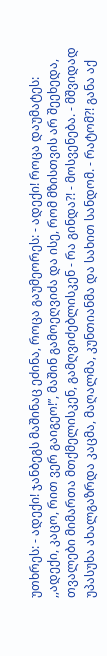უთხრეს: - ადექი! ჯანბეგს მაშინაც ეძინა, როცა გაუმეორეს: - ადექი! როცა დაუმატეს: ,,ადექი, კაცო, რით ვერ გაიგეო!”, მაშინ გამოეღვიძა და ისე, რომ მზისთვის არ შეეხედა, თვალები მიმართა მთქმელისკენ, გამღვიძებლისკენ - რა გინდა?! - მოსვენება. - მშვიდად უპასუხა ახალგაზრდა კაცმა, მაღალმა, კუნთიანმა და სახით სანდომ. - რატომ?! განა აქ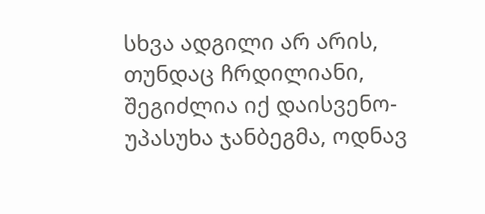სხვა ადგილი არ არის, თუნდაც ჩრდილიანი, შეგიძლია იქ დაისვენო- უპასუხა ჯანბეგმა, ოდნავ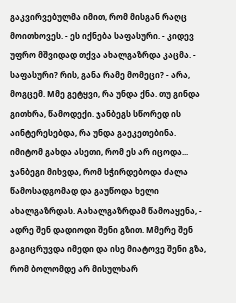გაკვირვებულმა იმით, რომ მისგან რაღც მოითხოვეს. - ეს იქნება საფასური. - კიდევ უფრო მშვიდად თქვა ახალგაზრდა კაცმა. - საფასური? რის, განა რამე მომეცი? - არა, მოგცემ. Mმე გეტყვი, რა უნდა ქნა. თუ გინდა გითხრა, წამოდექი. ჯანბეგს სწორედ ის აინტერესებდა, რა უნდა გაეკეთებინა. იმიტომ გახდა ასეთი, რომ ეს არ იცოდა... ჯანბეგი მიხვდა, რომ სჭირდებოდა ძალა წამოსადგომად და გაუწოდა ხელი ახალგაზრდას. Aახალგაზრდამ წამოაყენა, - ადრე შენ დადიოდი შენი გზით. Mმერე შენ გაგიცრუვდა იმედი და ისე მიატოვე შენი გზა, რომ ბოლომდე არ მისულხარ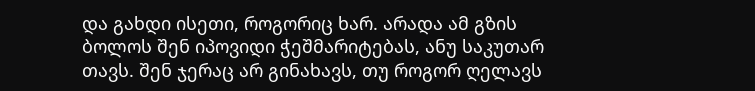და გახდი ისეთი, როგორიც ხარ. არადა ამ გზის ბოლოს შენ იპოვიდი ჭეშმარიტებას, ანუ საკუთარ თავს. შენ ჯერაც არ გინახავს, თუ როგორ ღელავს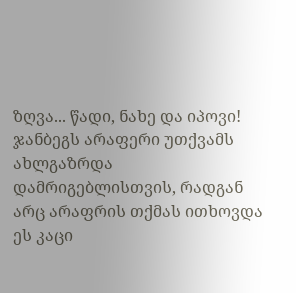ზღვა... წადი, ნახე და იპოვი!
ჯანბეგს არაფერი უთქვამს ახლგაზრდა დამრიგებლისთვის, რადგან არც არაფრის თქმას ითხოვდა ეს კაცი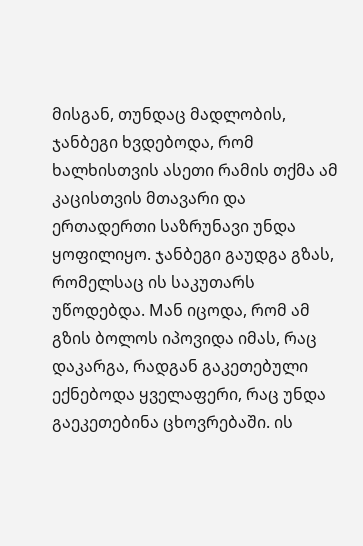მისგან, თუნდაც მადლობის, ჯანბეგი ხვდებოდა, რომ ხალხისთვის ასეთი რამის თქმა ამ კაცისთვის მთავარი და ერთადერთი საზრუნავი უნდა ყოფილიყო. ჯანბეგი გაუდგა გზას, რომელსაც ის საკუთარს უწოდებდა. Mან იცოდა, რომ ამ გზის ბოლოს იპოვიდა იმას, რაც დაკარგა, რადგან გაკეთებული ექნებოდა ყველაფერი, რაც უნდა გაეკეთებინა ცხოვრებაში. ის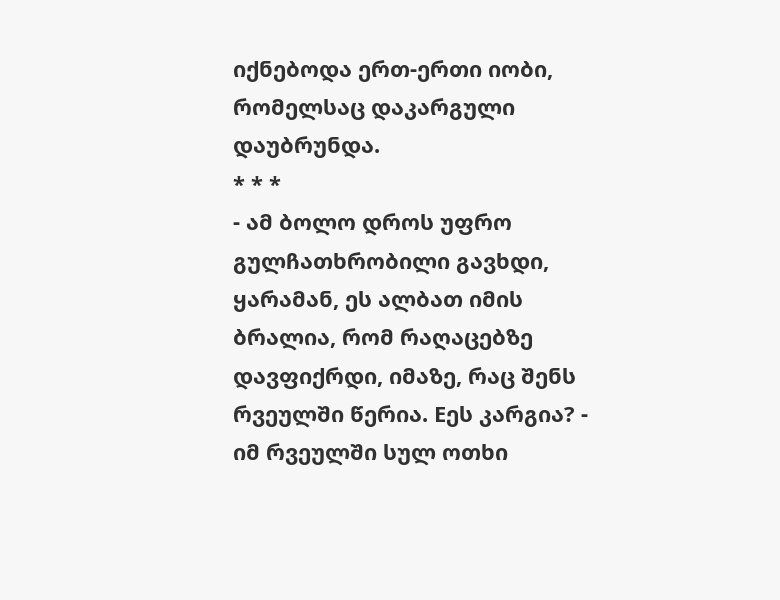იქნებოდა ერთ-ერთი იობი, რომელსაც დაკარგული დაუბრუნდა.
* * *
- ამ ბოლო დროს უფრო გულჩათხრობილი გავხდი, ყარამან, ეს ალბათ იმის ბრალია, რომ რაღაცებზე დავფიქრდი, იმაზე, რაც შენს რვეულში წერია. Eეს კარგია? - იმ რვეულში სულ ოთხი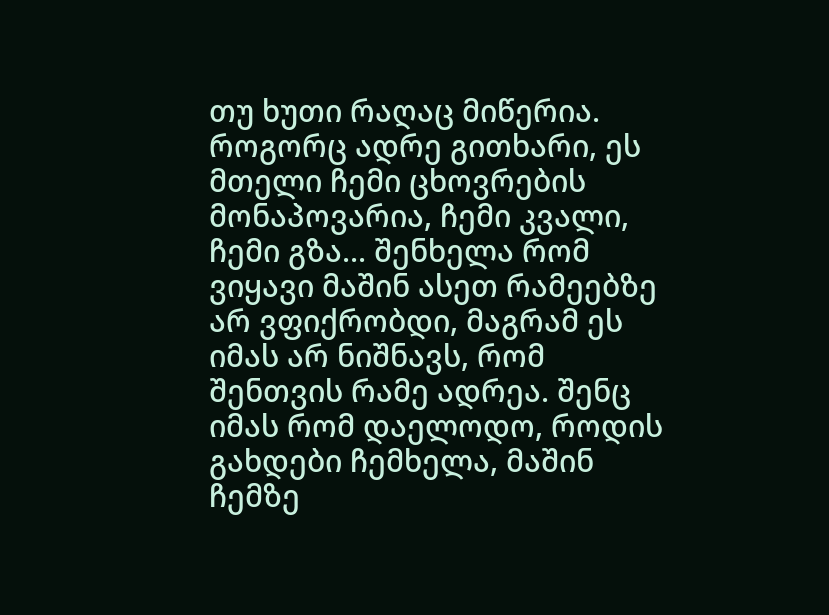თუ ხუთი რაღაც მიწერია. როგორც ადრე გითხარი, ეს მთელი ჩემი ცხოვრების მონაპოვარია, ჩემი კვალი, ჩემი გზა... შენხელა რომ ვიყავი მაშინ ასეთ რამეებზე არ ვფიქრობდი, მაგრამ ეს იმას არ ნიშნავს, რომ შენთვის რამე ადრეა. შენც იმას რომ დაელოდო, როდის გახდები ჩემხელა, მაშინ ჩემზე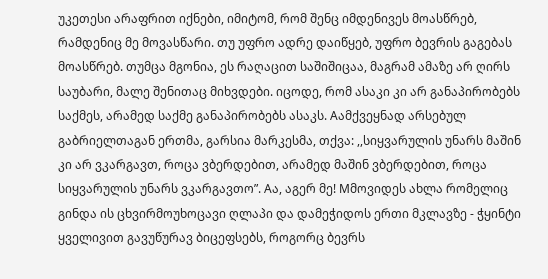უკეთესი არაფრით იქნები, იმიტომ, რომ შენც იმდენივეს მოასწრებ, რამდენიც მე მოვასწარი. თუ უფრო ადრე დაიწყებ, უფრო ბევრის გაგებას მოასწრებ. თუმცა მგონია, ეს რაღაცით საშიშიცაა, მაგრამ ამაზე არ ღირს საუბარი, მალე შენითაც მიხვდები. იცოდე, რომ ასაკი კი არ განაპირობებს საქმეს, არამედ საქმე განაპირობებს ასაკს. Aამქვეყნად არსებულ გაბრიელთაგან ერთმა, გარსია მარკესმა, თქვა: ,,სიყვარულის უნარს მაშინ კი არ ვკარგავთ, როცა ვბერდებით, არამედ მაშინ ვბერდებით, როცა სიყვარულის უნარს ვკარგავთო”. Aა, აგერ მე! Mმოვიდეს ახლა რომელიც გინდა ის ცხვირმოუხოცავი ღლაპი და დამეჭიდოს ერთი მკლავზე - ჭყინტი ყველივით გავუწურავ ბიცეფსებს, როგორც ბევრს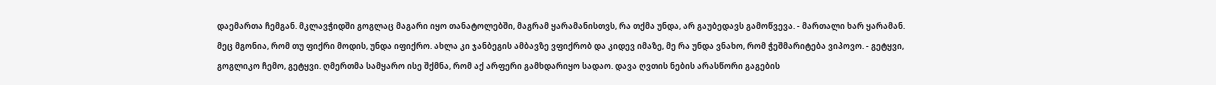დაემართა ჩემგან. მკლავჭიდში გოგლაც მაგარი იყო თანატოლებში, მაგრამ ყარამანისთვს, რა თქმა უნდა, არ გაუბედავს გამოწვევა. - მართალი ხარ ყარამან. მეც მგონია, რომ თუ ფიქრი მოდის, უნდა იფიქრო. ახლა კი ჯანბეგის ამბავზე ვფიქრობ და კიდევ იმაზე, მე რა უნდა ვნახო, რომ ჭეშმარიტება ვიპოვო. - გეტყვი, გოგლიკო ჩემო, გეტყვი. ღმერთმა სამყარო ისე შქმნა, რომ აქ არფერი გამხდარიყო სადაო. დავა ღვთის ნების არასწორი გაგების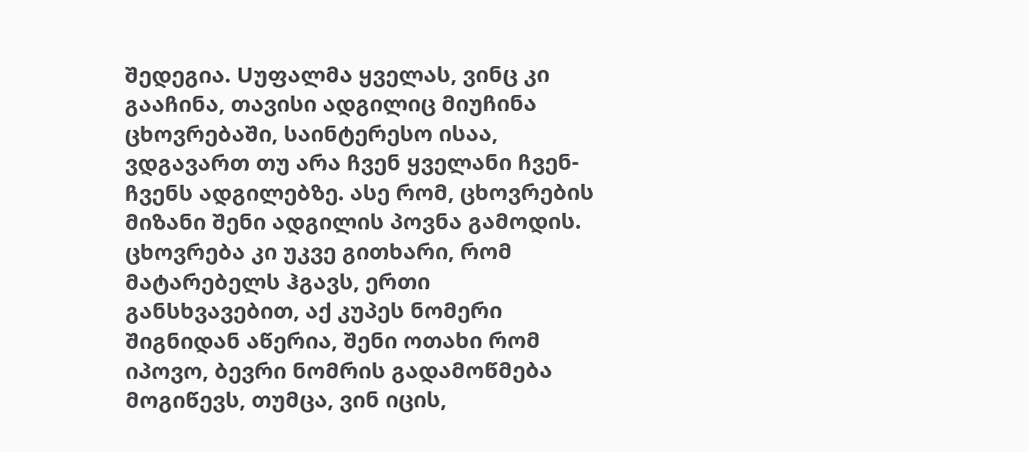შედეგია. Uუფალმა ყველას, ვინც კი გააჩინა, თავისი ადგილიც მიუჩინა ცხოვრებაში, საინტერესო ისაა, ვდგავართ თუ არა ჩვენ ყველანი ჩვენ-ჩვენს ადგილებზე. ასე რომ, ცხოვრების მიზანი შენი ადგილის პოვნა გამოდის. ცხოვრება კი უკვე გითხარი, რომ მატარებელს ჰგავს, ერთი განსხვავებით, აქ კუპეს ნომერი შიგნიდან აწერია, შენი ოთახი რომ იპოვო, ბევრი ნომრის გადამოწმება მოგიწევს, თუმცა, ვინ იცის,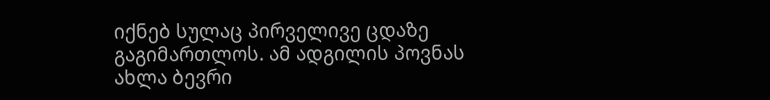იქნებ სულაც პირველივე ცდაზე გაგიმართლოს. ამ ადგილის პოვნას ახლა ბევრი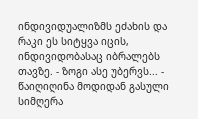ინდივიდუალიზმს ეძახის და რაკი ეს სიტყვა იცის, ინდივიდობასაც იბრალებს თავზე. - ზოგი ასე უბერვს... - წაიღიღინა მოდიდან გასული სიმღერა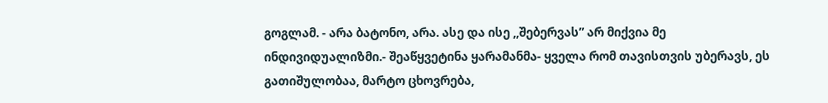გოგლამ. - არა ბატონო, არა. ასე და ისე ,,შებერვას” არ მიქვია მე ინდივიდუალიზმი.- შეაწყვეტინა ყარამანმა- ყველა რომ თავისთვის უბერავს, ეს გათიშულობაა, მარტო ცხოვრება,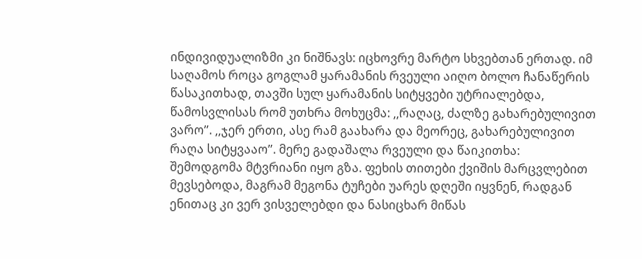ინდივიდუალიზმი კი ნიშნავს: იცხოვრე მარტო სხვებთან ერთად. იმ საღამოს როცა გოგლამ ყარამანის რვეული აიღო ბოლო ჩანაწერის წასაკითხად, თავში სულ ყარამანის სიტყვები უტრიალებდა, წამოსვლისას რომ უთხრა მოხუცმა: ,,რაღაც, ძალზე გახარებულივით ვარო”. ,,ჯერ ერთი, ასე რამ გაახარა და მეორეც, გახარებულივით რაღა სიტყვააო”. მერე გადაშალა რვეული და წაიკითხა:
შემოდგომა მტვრიანი იყო გზა. ფეხის თითები ქვიშის მარცვლებით მევსებოდა, მაგრამ მეგონა ტუჩები უარეს დღეში იყვნენ, რადგან ენითაც კი ვერ ვისველებდი და ნასიცხარ მიწას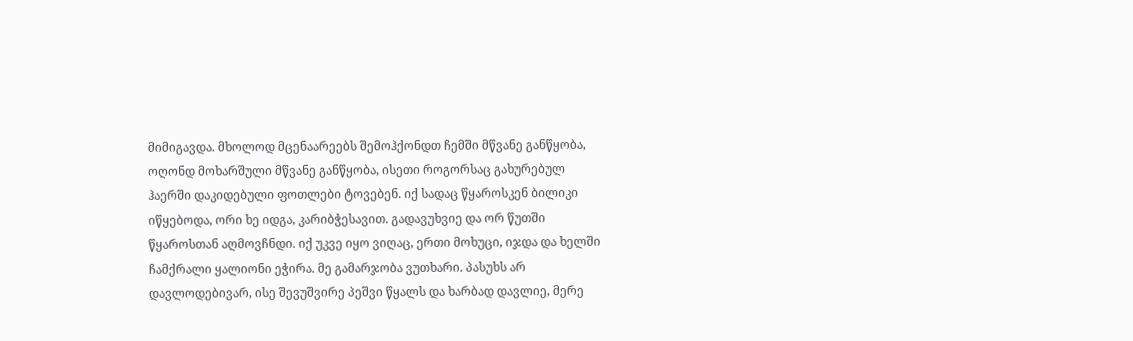მიმიგავდა. მხოლოდ მცენაარეებს შემოჰქონდთ ჩემში მწვანე განწყობა, ოღონდ მოხარშული მწვანე განწყობა, ისეთი როგორსაც გახურებულ ჰაერში დაკიდებული ფოთლები ტოვებენ. იქ სადაც წყაროსკენ ბილიკი იწყებოდა, ორი ხე იდგა, კარიბჭესავით. გადავუხვიე და ორ წუთში წყაროსთან აღმოვჩნდი. იქ უკვე იყო ვიღაც, ერთი მოხუცი, იჯდა და ხელში ჩამქრალი ყალიონი ეჭირა. მე გამარჯობა ვუთხარი. პასუხს არ დავლოდებივარ, ისე შევუშვირე პეშვი წყალს და ხარბად დავლიე, მერე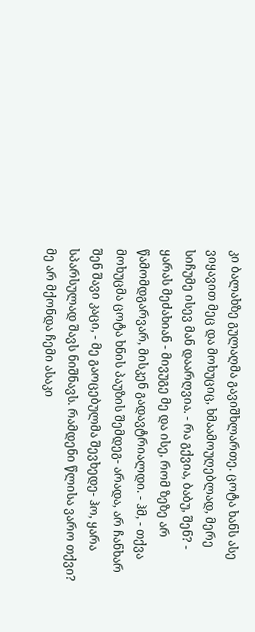კი ბალახზე გულაღმა გავიშხლართე. ცოტა ხანს ასე ვიყავით მეც და მოხუციც, ხმაამოუღებლად, მერე სიჩუმე ისევ მან დაარღვია. - რა გქვია, ბაბუ, შენ? - ყარას მეძახიან - მივუგე მე და ისე, რომ ზეზე არ წამომდგარვარ, მისკენ გადავტრიალდი. - ჰმ, - თქვა მოხუცმა ცოტა ხნის პაუზის შემდეგ- არადა, არ ჩანხარ შენ შავი კაცი, - მე გაოცებულმა შევხედე- ჰო, ყარა სპარსულად შავს ნიშნავს. რამდენი წლისა ვარო თქვი? მე არ მქონდა ჩემი ასაკი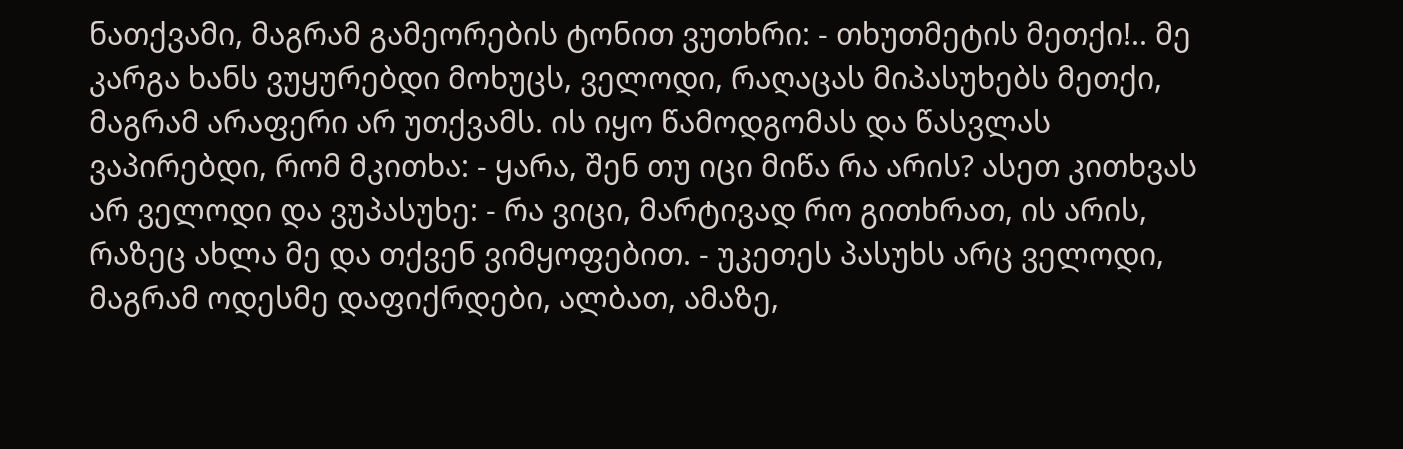ნათქვამი, მაგრამ გამეორების ტონით ვუთხრი: - თხუთმეტის მეთქი!.. მე კარგა ხანს ვუყურებდი მოხუცს, ველოდი, რაღაცას მიპასუხებს მეთქი, მაგრამ არაფერი არ უთქვამს. ის იყო წამოდგომას და წასვლას ვაპირებდი, რომ მკითხა: - ყარა, შენ თუ იცი მიწა რა არის? ასეთ კითხვას არ ველოდი და ვუპასუხე: - რა ვიცი, მარტივად რო გითხრათ, ის არის, რაზეც ახლა მე და თქვენ ვიმყოფებით. - უკეთეს პასუხს არც ველოდი, მაგრამ ოდესმე დაფიქრდები, ალბათ, ამაზე,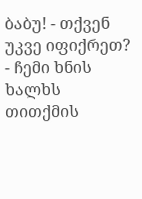ბაბუ! - თქვენ უკვე იფიქრეთ? - ჩემი ხნის ხალხს თითქმის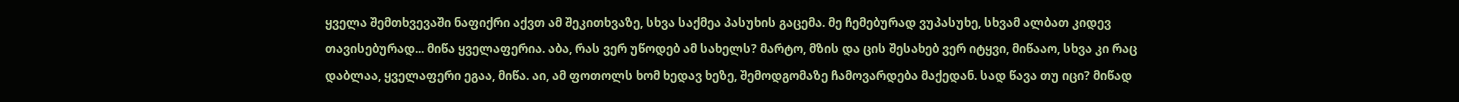ყველა შემთხვევაში ნაფიქრი აქვთ ამ შეკითხვაზე, სხვა საქმეა პასუხის გაცემა. მე ჩემებურად ვუპასუხე, სხვამ ალბათ კიდევ თავისებურად... მიწა ყველაფერია. აბა, რას ვერ უწოდებ ამ სახელს? მარტო, მზის და ცის შესახებ ვერ იტყვი, მიწააო, სხვა კი რაც დაბლაა, ყველაფერი ეგაა, მიწა. აი, ამ ფოთოლს ხომ ხედავ ხეზე, შემოდგომაზე ჩამოვარდება მაქედან. სად წავა თუ იცი? მიწად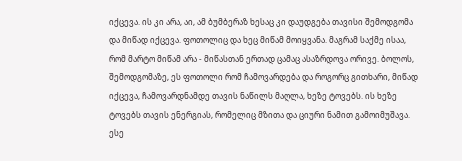იქცევა. ის კი არა, აი, ამ ბუმბერაზ ხესაც კი დაუდგება თავისი შემოდგომა და მიწად იქცევა. ფოთოლიც და ხეც მიწამ მოიყვანა. მაგრამ საქმე ისაა, რომ მარტო მიწამ არა - მიწასთან ერთად ცამაც ასაზრდოვა ორივე. ბოლოს, შემოდგომაზე, ეს ფოთოლი რომ ჩამოვარდება და როგორც გითხარი, მიწად იქცევა, ჩამოვარდნამდე თავის ნაწილს მაღლა, ხეზე ტოვებს. ის ხეზე ტოვებს თავის ენერგიას, რომელიც მზითა და ციური ნამით გამოიმუშავა. ესე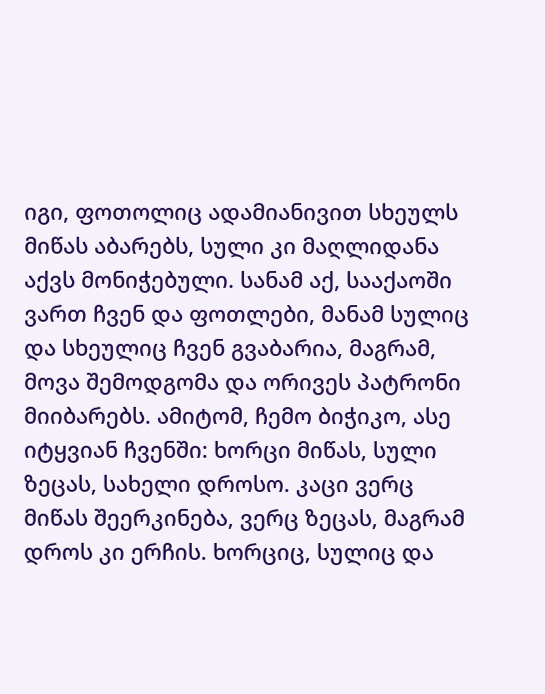იგი, ფოთოლიც ადამიანივით სხეულს მიწას აბარებს, სული კი მაღლიდანა აქვს მონიჭებული. სანამ აქ, სააქაოში ვართ ჩვენ და ფოთლები, მანამ სულიც და სხეულიც ჩვენ გვაბარია, მაგრამ, მოვა შემოდგომა და ორივეს პატრონი მიიბარებს. ამიტომ, ჩემო ბიჭიკო, ასე იტყვიან ჩვენში: ხორცი მიწას, სული ზეცას, სახელი დროსო. კაცი ვერც მიწას შეერკინება, ვერც ზეცას, მაგრამ დროს კი ერჩის. ხორციც, სულიც და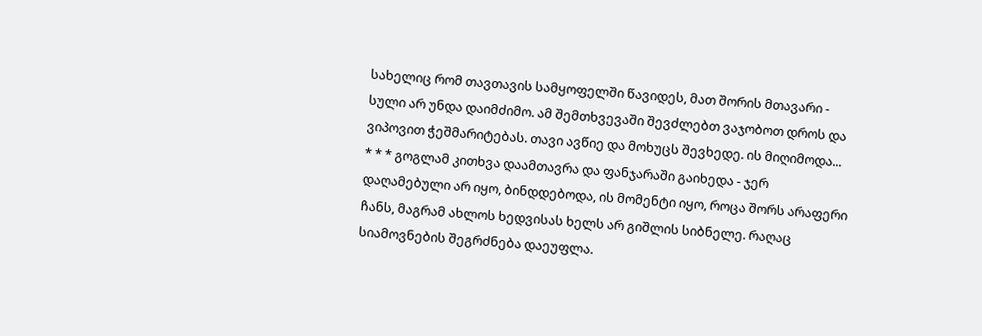სახელიც რომ თავთავის სამყოფელში წავიდეს, მათ შორის მთავარი - სული არ უნდა დაიმძიმო. ამ შემთხვევაში შევძლებთ ვაჯობოთ დროს და ვიპოვით ჭეშმარიტებას. თავი ავწიე და მოხუცს შევხედე. ის მიღიმოდა...
* * * გოგლამ კითხვა დაამთავრა და ფანჯარაში გაიხედა - ჯერ დაღამებული არ იყო, ბინდდებოდა, ის მომენტი იყო, როცა შორს არაფერი ჩანს, მაგრამ ახლოს ხედვისას ხელს არ გიშლის სიბნელე. რაღაც სიამოვნების შეგრძნება დაეუფლა.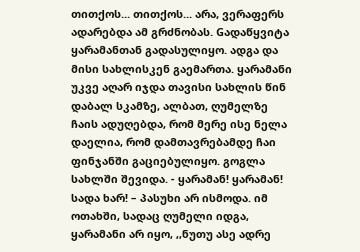თითქოს... თითქოს... არა, ვერაფერს ადარებდა ამ გრძნობას. Gადაწყვიტა ყარამანთან გადასულიყო. ადგა და მისი სახლისკენ გაემართა. ყარამანი უკვე აღარ იჯდა თავისი სახლის წინ დაბალ სკამზე, ალბათ, ღუმელზე ჩაის ადუღებდა, რომ მერე ისე ნელა დაელია, რომ დამთავრებამდე ჩაი ფინჯანში გაციებულიყო. გოგლა სახლში შევიდა. - ყარამან! ყარამან! სადა ხარ! – პასუხი არ ისმოდა. იმ ოთახში, სადაც ღუმელი იდგა, ყარამანი არ იყო, ,,ნუთუ ასე ადრე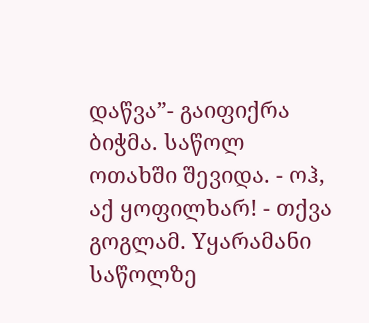დაწვა”- გაიფიქრა ბიჭმა. საწოლ ოთახში შევიდა. - ოჰ, აქ ყოფილხარ! - თქვა გოგლამ. Yყარამანი საწოლზე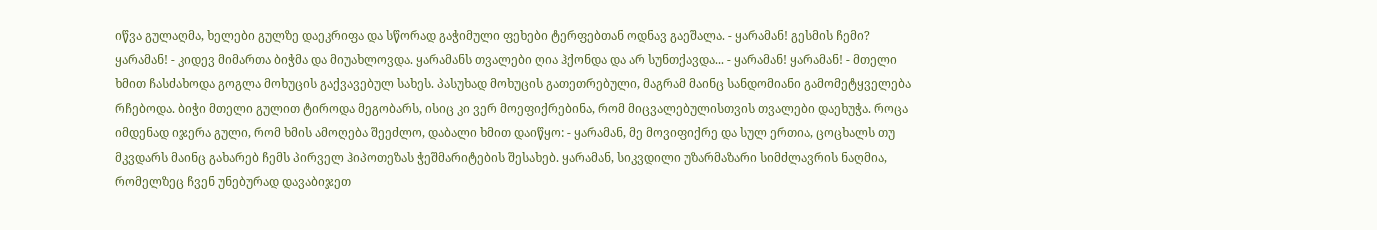იწვა გულაღმა, ხელები გულზე დაეკრიფა და სწორად გაჭიმული ფეხები ტერფებთან ოდნავ გაეშალა. - ყარამან! გესმის ჩემი? ყარამან! - კიდევ მიმართა ბიჭმა და მიუახლოვდა. ყარამანს თვალები ღია ჰქონდა და არ სუნთქავდა... - ყარამან! ყარამან! - მთელი ხმით ჩასძახოდა გოგლა მოხუცის გაქვავებულ სახეს. პასუხად მოხუცის გათეთრებული, მაგრამ მაინც სანდომიანი გამომეტყველება რჩებოდა. ბიჭი მთელი გულით ტიროდა მეგობარს, ისიც კი ვერ მოეფიქრებინა, რომ მიცვალებულისთვის თვალები დაეხუჭა. როცა იმდენად იჯერა გული, რომ ხმის ამოღება შეეძლო, დაბალი ხმით დაიწყო: - ყარამან, მე მოვიფიქრე და სულ ერთია, ცოცხალს თუ მკვდარს მაინც გახარებ ჩემს პირველ ჰიპოთეზას ჭეშმარიტების შესახებ. ყარამან, სიკვდილი უზარმაზარი სიმძლავრის ნაღმია, რომელზეც ჩვენ უნებურად დავაბიჯეთ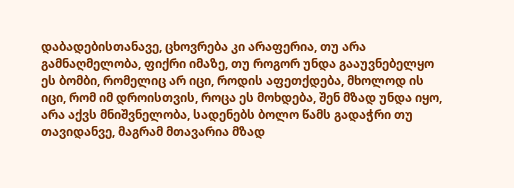დაბადებისთანავე, ცხოვრება კი არაფერია, თუ არა გამნაღმელობა, ფიქრი იმაზე, თუ როგორ უნდა გააუვნებელყო ეს ბომბი, რომელიც არ იცი, როდის აფეთქდება, მხოლოდ ის იცი, რომ იმ დროისთვის, როცა ეს მოხდება, შენ მზად უნდა იყო, არა აქვს მნიშვნელობა, სადენებს ბოლო წამს გადაჭრი თუ თავიდანვე, მაგრამ მთავარია მზად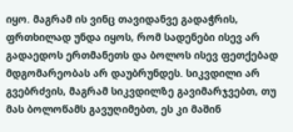იყო. მაგრამ ის ვინც თავიდანვე გადაჭრის, ფრთხილად უნდა იყოს, რომ სადენები ისევ არ გადაედოს ერთმანეთს და ბოლოს ისევ ფეთქებად მდგომარეობას არ დაუბრუნდეს. სიკვდილი არ გვებრძვის, მაგრამ სიკვდილზე გავიმარჯვებთ, თუ მას ბოლოწამს გავუღიმებთ, ეს კი მაშინ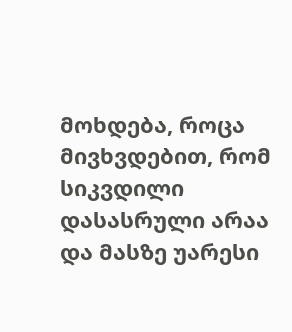მოხდება, როცა მივხვდებით, რომ სიკვდილი დასასრული არაა და მასზე უარესი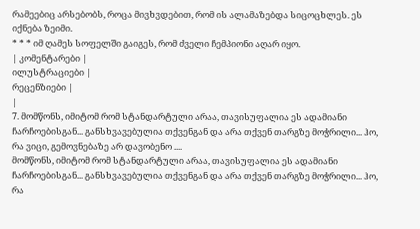რამეებიც არსებობს, როცა მივხვდებით, რომ ის ალამაზებდა სიცოცხლეს. ეს იქნება ზეიმი.
* * * იმ ღამეს სოფელში გაიგეს, რომ ძველი ჩემპიონი აღარ იყო.
| კომენტარები |
ილუსტრაციები |
რეცენზიები |
|
7. მომწონს, იმიტომ რომ სტანდარტული არაა, თავისუფალია ეს ადამიანი ჩარჩოებისგან... განსხვავებულია თქვენგან და არა თქვენ თარგზე მოჭრილი... ჰო, რა ვიცი, გემოვნებაზე არ დავობენო ....
მომწონს, იმიტომ რომ სტანდარტული არაა, თავისუფალია ეს ადამიანი ჩარჩოებისგან... განსხვავებულია თქვენგან და არა თქვენ თარგზე მოჭრილი... ჰო, რა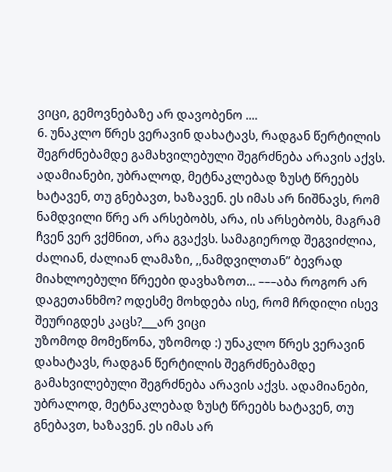ვიცი, გემოვნებაზე არ დავობენო ....
6. უნაკლო წრეს ვერავინ დახატავს, რადგან წერტილის შეგრძნებამდე გამახვილებული შეგრძნება არავის აქვს. ადამიანები, უბრალოდ, მეტნაკლებად ზუსტ წრეებს ხატავენ, თუ გნებავთ, ხაზავენ. ეს იმას არ ნიშნავს, რომ ნამდვილი წრე არ არსებობს, არა, ის არსებობს, მაგრამ ჩვენ ვერ ვქმნით, არა გვაქვს. სამაგიეროდ შეგვიძლია, ძალიან, ძალიან ლამაზი, ,,ნამდვილთან” ბევრად მიახლოებული წრეები დავხაზოთ... –––აბა როგორ არ დაგეთანხმო? ოდესმე მოხდება ისე, რომ ჩრდილი ისევ შეურიგდეს კაცს?___არ ვიცი
უზომოდ მომეწონა, უზომოდ :) უნაკლო წრეს ვერავინ დახატავს, რადგან წერტილის შეგრძნებამდე გამახვილებული შეგრძნება არავის აქვს. ადამიანები, უბრალოდ, მეტნაკლებად ზუსტ წრეებს ხატავენ, თუ გნებავთ, ხაზავენ. ეს იმას არ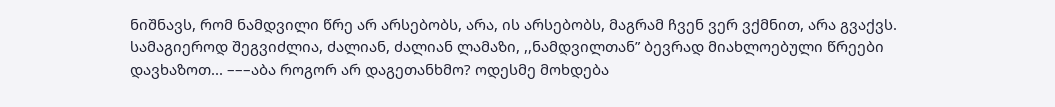ნიშნავს, რომ ნამდვილი წრე არ არსებობს, არა, ის არსებობს, მაგრამ ჩვენ ვერ ვქმნით, არა გვაქვს. სამაგიეროდ შეგვიძლია, ძალიან, ძალიან ლამაზი, ,,ნამდვილთან” ბევრად მიახლოებული წრეები დავხაზოთ... –––აბა როგორ არ დაგეთანხმო? ოდესმე მოხდება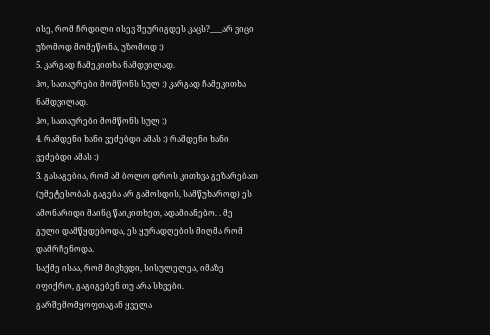ისე, რომ ჩრდილი ისევ შეურიგდეს კაცს?___არ ვიცი
უზომოდ მომეწონა, უზომოდ :)
5. კარგად ჩამეკითხა ნამდვილად.
ჰო, სათაურები მომწონს სულ :) კარგად ჩამეკითხა ნამდვილად.
ჰო, სათაურები მომწონს სულ :)
4. რამდენი ხანი ვეძებდი ამას :) რამდენი ხანი ვეძებდი ამას :)
3. გასაგებია, რომ ამ ბოლო დროს კითხვა გეზარებათ (უმეტესობას გაგება არ გამოსდის, სამწუხაროდ) ეს ამონარიდი მაინც წაიკითხეთ, ადამიანებო. . მე გული დამწყდებოდა, ეს ყურადღების მიღმა რომ დამრჩენოდა.
საქმე ისაა, რომ მივხვდი, სისულელეა, იმაზე იფიქრო, გაგიგებენ თუ არა სხვები. გარშემომყოფთაგან ყველა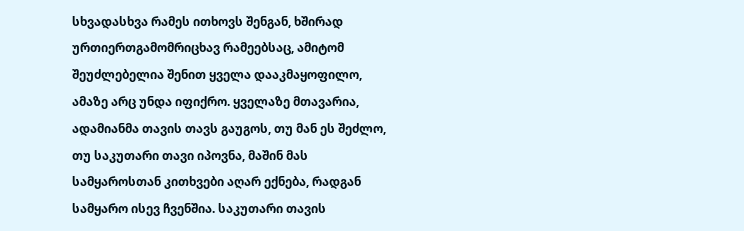სხვადასხვა რამეს ითხოვს შენგან, ხშირად ურთიერთგამომრიცხავ რამეებსაც, ამიტომ შეუძლებელია შენით ყველა დააკმაყოფილო, ამაზე არც უნდა იფიქრო. ყველაზე მთავარია, ადამიანმა თავის თავს გაუგოს, თუ მან ეს შეძლო, თუ საკუთარი თავი იპოვნა, მაშინ მას სამყაროსთან კითხვები აღარ ექნება, რადგან სამყარო ისევ ჩვენშია. საკუთარი თავის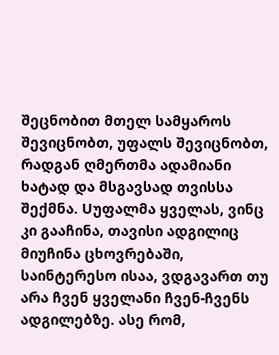შეცნობით მთელ სამყაროს შევიცნობთ, უფალს შევიცნობთ, რადგან ღმერთმა ადამიანი ხატად და მსგავსად თვისსა შექმნა. Uუფალმა ყველას, ვინც კი გააჩინა, თავისი ადგილიც მიუჩინა ცხოვრებაში, საინტერესო ისაა, ვდგავართ თუ არა ჩვენ ყველანი ჩვენ-ჩვენს ადგილებზე. ასე რომ,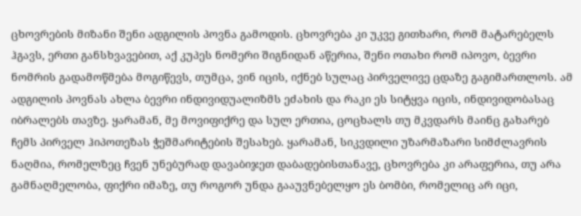ცხოვრების მიზანი შენი ადგილის პოვნა გამოდის. ცხოვრება კი უკვე გითხარი, რომ მატარებელს ჰგავს, ერთი განსხვავებით, აქ კუპეს ნომერი შიგნიდან აწერია, შენი ოთახი რომ იპოვო, ბევრი ნომრის გადამოწმება მოგიწევს, თუმცა, ვინ იცის, იქნებ სულაც პირველივე ცდაზე გაგიმართლოს. ამ ადგილის პოვნას ახლა ბევრი ინდივიდუალიზმს ეძახის და რაკი ეს სიტყვა იცის, ინდივიდობასაც იბრალებს თავზე. ყარამან, მე მოვიფიქრე და სულ ერთია, ცოცხალს თუ მკვდარს მაინც გახარებ ჩემს პირველ ჰიპოთეზას ჭეშმარიტების შესახებ. ყარამან, სიკვდილი უზარმაზარი სიმძლავრის ნაღმია, რომელზეც ჩვენ უნებურად დავაბიჯეთ დაბადებისთანავე, ცხოვრება კი არაფერია, თუ არა გამნაღმელობა, ფიქრი იმაზე, თუ როგორ უნდა გააუვნებელყო ეს ბომბი, რომელიც არ იცი,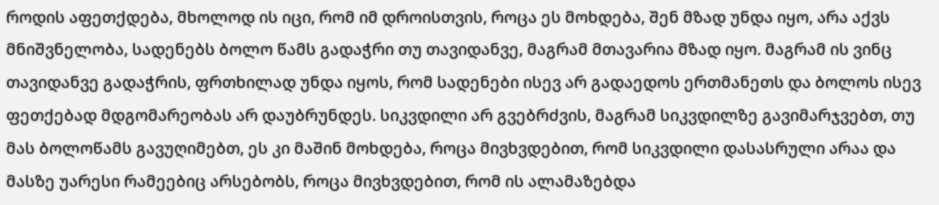როდის აფეთქდება, მხოლოდ ის იცი, რომ იმ დროისთვის, როცა ეს მოხდება, შენ მზად უნდა იყო, არა აქვს მნიშვნელობა, სადენებს ბოლო წამს გადაჭრი თუ თავიდანვე, მაგრამ მთავარია მზად იყო. მაგრამ ის ვინც თავიდანვე გადაჭრის, ფრთხილად უნდა იყოს, რომ სადენები ისევ არ გადაედოს ერთმანეთს და ბოლოს ისევ ფეთქებად მდგომარეობას არ დაუბრუნდეს. სიკვდილი არ გვებრძვის, მაგრამ სიკვდილზე გავიმარჯვებთ, თუ მას ბოლოწამს გავუღიმებთ, ეს კი მაშინ მოხდება, როცა მივხვდებით, რომ სიკვდილი დასასრული არაა და მასზე უარესი რამეებიც არსებობს, როცა მივხვდებით, რომ ის ალამაზებდა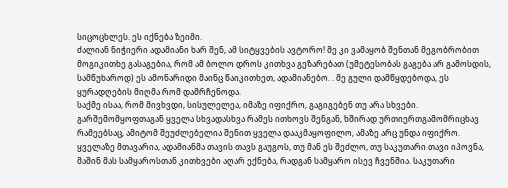სიცოცხლეს. ეს იქნება ზეიმი.
ძალიან ნიჭიერი ადამიანი ხარ შენ, ამ სიტყვების ავტორო! მე კი ვამაყობ შენთან მეგობრობით მოგიკითხე გასაგებია, რომ ამ ბოლო დროს კითხვა გეზარებათ (უმეტესობას გაგება არ გამოსდის, სამწუხაროდ) ეს ამონარიდი მაინც წაიკითხეთ, ადამიანებო. . მე გული დამწყდებოდა, ეს ყურადღების მიღმა რომ დამრჩენოდა.
საქმე ისაა, რომ მივხვდი, სისულელეა, იმაზე იფიქრო, გაგიგებენ თუ არა სხვები. გარშემომყოფთაგან ყველა სხვადასხვა რამეს ითხოვს შენგან, ხშირად ურთიერთგამომრიცხავ რამეებსაც, ამიტომ შეუძლებელია შენით ყველა დააკმაყოფილო, ამაზე არც უნდა იფიქრო. ყველაზე მთავარია, ადამიანმა თავის თავს გაუგოს, თუ მან ეს შეძლო, თუ საკუთარი თავი იპოვნა, მაშინ მას სამყაროსთან კითხვები აღარ ექნება, რადგან სამყარო ისევ ჩვენშია. საკუთარი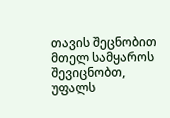თავის შეცნობით მთელ სამყაროს შევიცნობთ, უფალს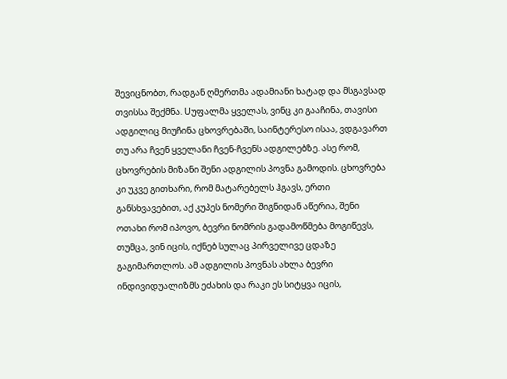შევიცნობთ, რადგან ღმერთმა ადამიანი ხატად და მსგავსად თვისსა შექმნა. Uუფალმა ყველას, ვინც კი გააჩინა, თავისი ადგილიც მიუჩინა ცხოვრებაში, საინტერესო ისაა, ვდგავართ თუ არა ჩვენ ყველანი ჩვენ-ჩვენს ადგილებზე. ასე რომ, ცხოვრების მიზანი შენი ადგილის პოვნა გამოდის. ცხოვრება კი უკვე გითხარი, რომ მატარებელს ჰგავს, ერთი განსხვავებით, აქ კუპეს ნომერი შიგნიდან აწერია, შენი ოთახი რომ იპოვო, ბევრი ნომრის გადამოწმება მოგიწევს, თუმცა, ვინ იცის, იქნებ სულაც პირველივე ცდაზე გაგიმართლოს. ამ ადგილის პოვნას ახლა ბევრი ინდივიდუალიზმს ეძახის და რაკი ეს სიტყვა იცის,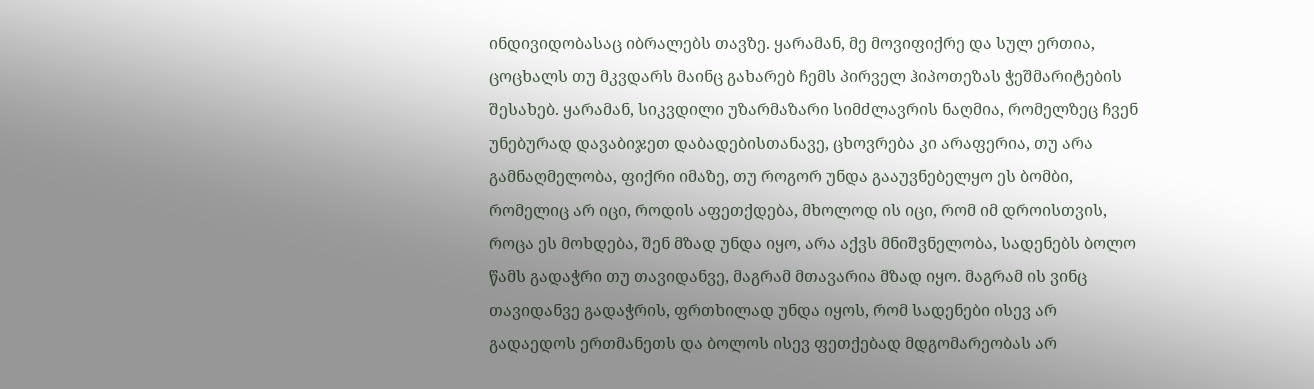ინდივიდობასაც იბრალებს თავზე. ყარამან, მე მოვიფიქრე და სულ ერთია, ცოცხალს თუ მკვდარს მაინც გახარებ ჩემს პირველ ჰიპოთეზას ჭეშმარიტების შესახებ. ყარამან, სიკვდილი უზარმაზარი სიმძლავრის ნაღმია, რომელზეც ჩვენ უნებურად დავაბიჯეთ დაბადებისთანავე, ცხოვრება კი არაფერია, თუ არა გამნაღმელობა, ფიქრი იმაზე, თუ როგორ უნდა გააუვნებელყო ეს ბომბი, რომელიც არ იცი, როდის აფეთქდება, მხოლოდ ის იცი, რომ იმ დროისთვის, როცა ეს მოხდება, შენ მზად უნდა იყო, არა აქვს მნიშვნელობა, სადენებს ბოლო წამს გადაჭრი თუ თავიდანვე, მაგრამ მთავარია მზად იყო. მაგრამ ის ვინც თავიდანვე გადაჭრის, ფრთხილად უნდა იყოს, რომ სადენები ისევ არ გადაედოს ერთმანეთს და ბოლოს ისევ ფეთქებად მდგომარეობას არ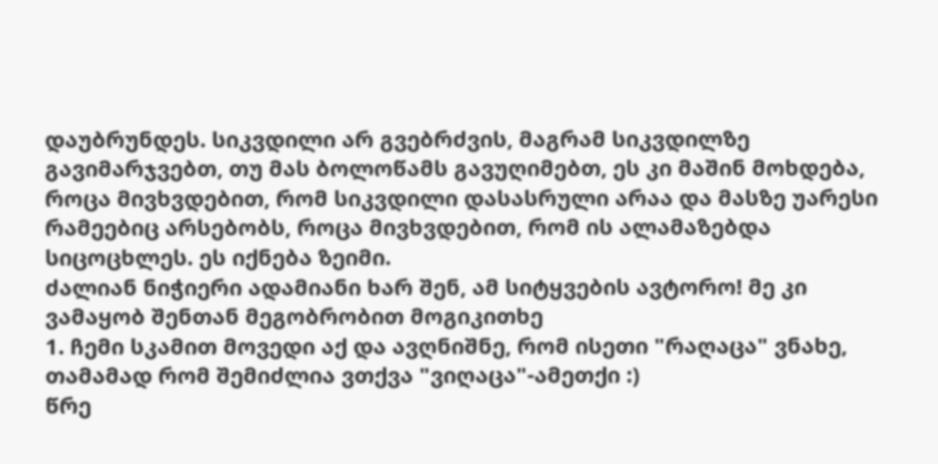დაუბრუნდეს. სიკვდილი არ გვებრძვის, მაგრამ სიკვდილზე გავიმარჯვებთ, თუ მას ბოლოწამს გავუღიმებთ, ეს კი მაშინ მოხდება, როცა მივხვდებით, რომ სიკვდილი დასასრული არაა და მასზე უარესი რამეებიც არსებობს, როცა მივხვდებით, რომ ის ალამაზებდა სიცოცხლეს. ეს იქნება ზეიმი.
ძალიან ნიჭიერი ადამიანი ხარ შენ, ამ სიტყვების ავტორო! მე კი ვამაყობ შენთან მეგობრობით მოგიკითხე
1. ჩემი სკამით მოვედი აქ და ავღნიშნე, რომ ისეთი "რაღაცა" ვნახე, თამამად რომ შემიძლია ვთქვა "ვიღაცა"-ამეთქი :)
წრე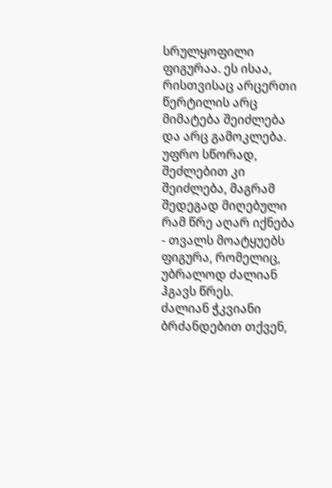სრულყოფილი ფიგურაა. ეს ისაა, რისთვისაც არცერთი წერტილის არც მიმატება შეიძლება და არც გამოკლება. უფრო სწორად, შეძლებით კი შეიძლება, მაგრამ შედეგად მიღებული რამ წრე აღარ იქნება - თვალს მოატყუებს ფიგურა, რომელიც, უბრალოდ ძალიან ჰგავს წრეს.
ძალიან ჭკვიანი ბრძანდებით თქვენ,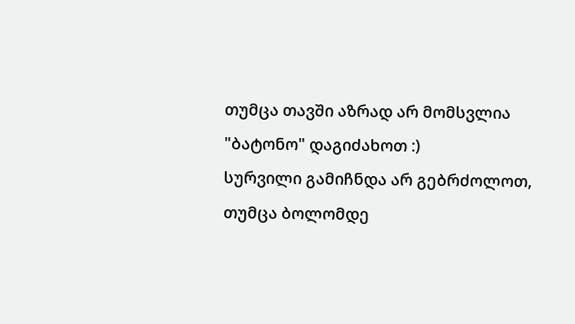თუმცა თავში აზრად არ მომსვლია "ბატონო" დაგიძახოთ :)
სურვილი გამიჩნდა არ გებრძოლოთ, თუმცა ბოლომდე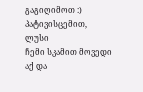გაგიღიმოთ :)
პატივისცემით,
ლუსი
ჩემი სკამით მოვედი აქ და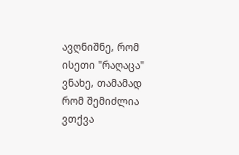ავღნიშნე, რომ ისეთი "რაღაცა" ვნახე, თამამად რომ შემიძლია ვთქვა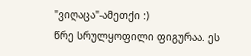"ვიღაცა"-ამეთქი :)
წრე სრულყოფილი ფიგურაა. ეს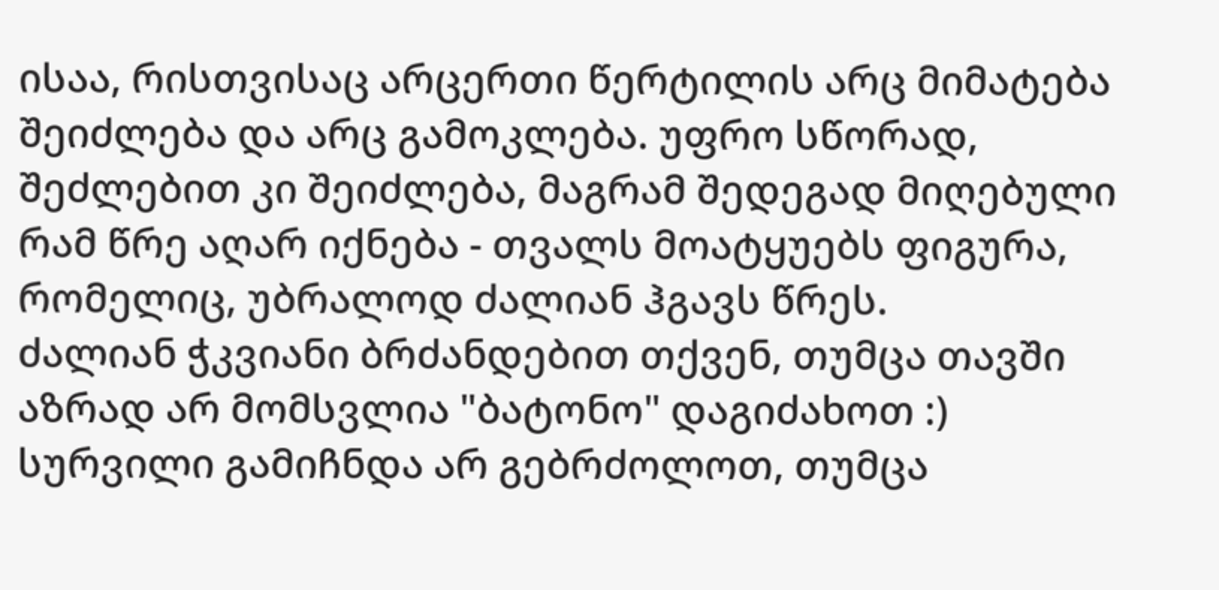ისაა, რისთვისაც არცერთი წერტილის არც მიმატება შეიძლება და არც გამოკლება. უფრო სწორად, შეძლებით კი შეიძლება, მაგრამ შედეგად მიღებული რამ წრე აღარ იქნება - თვალს მოატყუებს ფიგურა, რომელიც, უბრალოდ ძალიან ჰგავს წრეს.
ძალიან ჭკვიანი ბრძანდებით თქვენ, თუმცა თავში აზრად არ მომსვლია "ბატონო" დაგიძახოთ :)
სურვილი გამიჩნდა არ გებრძოლოთ, თუმცა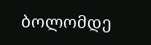ბოლომდე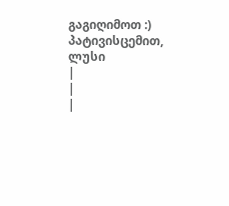გაგიღიმოთ :)
პატივისცემით,
ლუსი
|
|
|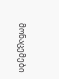მონაცემები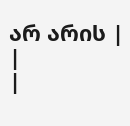არ არის |
|
|